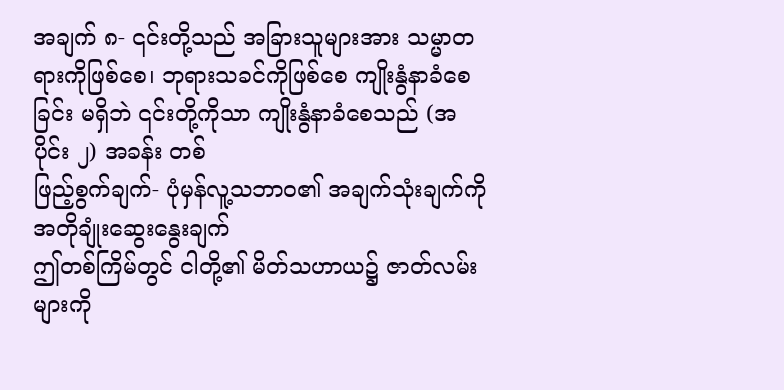အချက် ၈- ၎င်းတို့သည် အခြားသူများအား သမ္မာတရားကိုဖြစ်စေ၊ ဘုရားသခင်ကိုဖြစ်စေ ကျိုးနွံနာခံစေခြင်း မရှိဘဲ ၎င်းတို့ကိုသာ ကျိုးနွံနာခံစေသည် (အပိုင်း ၂) အခန်း တစ်
ဖြည့်စွက်ချက်- ပုံမှန်လူ့သဘာဝ၏ အချက်သုံးချက်ကို အတိုချုံးဆွေးနွေးချက်
ဤတစ်ကြိမ်တွင် ငါတို့၏ မိတ်သဟာယ၌ ဇာတ်လမ်းများကို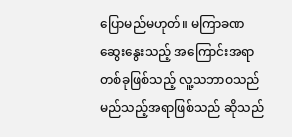ပြောမည်မဟုတ်။ မကြာခဏ ဆွေးနွေးသည့် အကြောင်းအရာတစ်ခုဖြစ်သည့် လူ့သဘာဝသည် မည်သည့်အရာဖြစ်သည် ဆိုသည်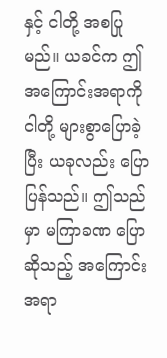နှင့် ငါတို့ အစပြုမည်။ ယခင်က ဤအကြောင်းအရာကို ငါတို့ များစွာပြောခဲ့ပြီး ယခုလည်း ပြောပြန်သည်။ ဤသည်မှာ မကြာခဏ ပြောဆိုသည့် အကြောင်းအရာ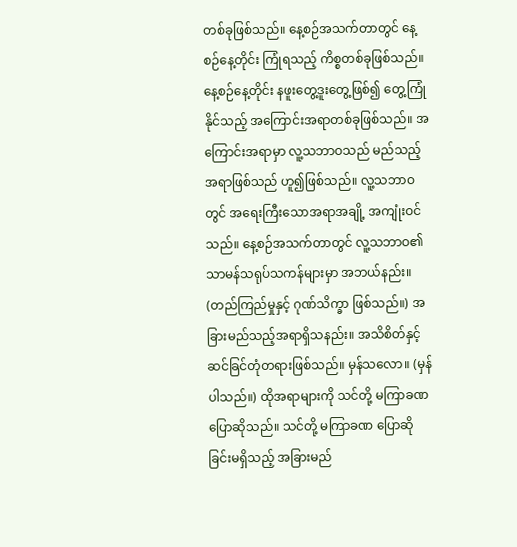တစ်ခုဖြစ်သည်။ နေ့စဉ်အသက်တာတွင် နေ့စဉ်နေ့တိုင်း ကြုံရသည့် ကိစ္စတစ်ခုဖြစ်သည်။ နေ့စဉ်နေ့တိုင်း နဖူးတွေ့ဒူးတွေ့ဖြစ်၍ တွေ့ကြုံနိုင်သည့် အကြောင်းအရာတစ်ခုဖြစ်သည်။ အကြောင်းအရာမှာ လူ့သဘာဝသည် မည်သည့်အရာဖြစ်သည် ဟူ၍ဖြစ်သည်။ လူ့သဘာဝတွင် အရေးကြီးသောအရာအချို့ အကျုံးဝင်သည်။ နေ့စဉ်အသက်တာတွင် လူ့သဘာဝ၏ သာမန်သရုပ်သကန်များမှာ အဘယ်နည်း။ (တည်ကြည်မှုနှင့် ဂုဏ်သိက္ခာ ဖြစ်သည်။) အခြားမည်သည့်အရာရှိသနည်း။ အသိစိတ်နှင့် ဆင်ခြင်တုံတရားဖြစ်သည်။ မှန်သလော။ (မှန်ပါသည်။) ထိုအရာများကို သင်တို့ မကြာခဏပြောဆိုသည်။ သင်တို့ မကြာခဏ ပြောဆိုခြင်းမရှိသည့် အခြားမည်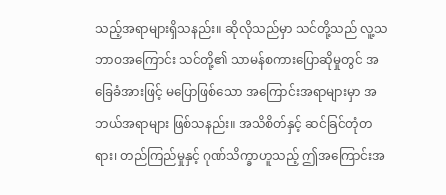သည့်အရာများရှိသနည်း။ ဆိုလိုသည်မှာ သင်တို့သည် လူ့သဘာဝအကြောင်း သင်တို့၏ သာမန်စကားပြောဆိုမှုတွင် အခြေခံအားဖြင့် မပြောဖြစ်သော အကြောင်းအရာများမှာ အဘယ်အရာများ ဖြစ်သနည်း။ အသိစိတ်နှင့် ဆင်ခြင်တုံတရား၊ တည်ကြည်မှုနှင့် ဂုဏ်သိက္ခာဟူသည့် ဤအကြောင်းအ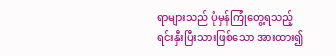ရာများသည် ပုံမှန်ကြုံတွေ့ရသည့် ရင်းနှီးပြီးသားဖြစ်သော အားထား၍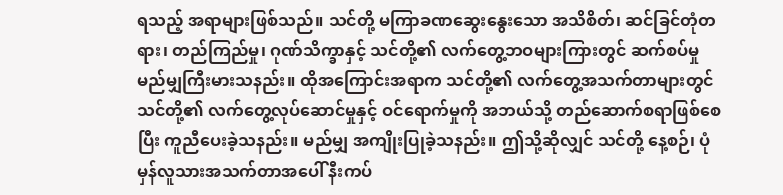ရသည့် အရာများဖြစ်သည်။ သင်တို့ မကြာခဏဆွေးနွေးသော အသိစိတ်၊ ဆင်ခြင်တုံတရား၊ တည်ကြည်မှု၊ ဂုဏ်သိက္ခာနှင့် သင်တို့၏ လက်တွေ့ဘဝများကြားတွင် ဆက်စပ်မှုမည်မျှကြီးမားသနည်း။ ထိုအကြောင်းအရာက သင်တို့၏ လက်တွေ့အသက်တာများတွင် သင်တို့၏ လက်တွေ့လုပ်ဆောင်မှုနှင့် ဝင်ရောက်မှုကို အဘယ်သို့ တည်ဆောက်စရာဖြစ်စေပြီး ကူညီပေးခဲ့သနည်း။ မည်မျှ အကျိုးပြုခဲ့သနည်း။ ဤသို့ဆိုလျှင် သင်တို့ နေ့စဉ်၊ ပုံမှန်လူသားအသက်တာအပေါ် နီးကပ်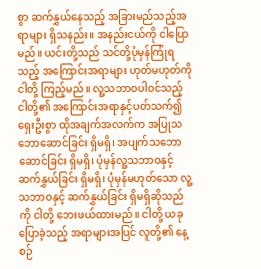စွာ ဆက်နွှယ်နေသည့် အခြားမည်သည့်အရာများ ရှိသနည်း။ အနည်းငယ်ကို ငါပြောမည်။ ယင်းတို့သည် သင်တို့ပုံမှန်ကြုံရသည့် အကြောင်းအရာများ ဟုတ်မဟုတ်ကို ငါတို့ ကြည့်မည်။ လူ့သဘာဝပါဝင်သည့် ငါတို့၏ အကြောင်းအရာနှင့်ပတ်သက်၍ ရှေးဦးစွာ ထိုအချက်အလက်က အပြုသဘောဆောင်ခြင်း ရှိမရှိ၊ အပျက်သဘောဆောင်ခြင်း ရှိမရှိ၊ ပုံမှန်လူ့သဘာဝနှင့် ဆက်နွှယ်ခြင်း ရှိမရှိ၊ ပုံမှန်မဟုတ်သော လူ့သဘာဝနှင့် ဆက်နွှယ်ခြင်း ရှိမရှိဆိုသည်ကို ငါတို့ ဘေးဖယ်ထားမည်။ ငါတို့ ယခုပြောခဲ့သည့် အရာများအပြင် လူတို့၏ နေ့စဉ်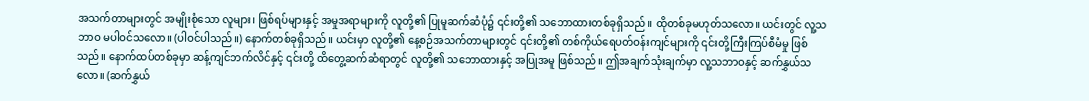အသက်တာများတွင် အမျိုးစုံသော လူများ၊ ဖြစ်ရပ်များနှင့် အမှုအရာများကို လူတို့၏ ပြုမူဆက်ဆံပုံ၌ ၎င်းတို့၏ သဘောထားတစ်ခုရှိသည်။ ထိုတစ်ခုမဟုတ်သလော။ ယင်းတွင် လူ့သဘာဝ မပါဝင်သလော။ (ပါဝင်ပါသည်။) နောက်တစ်ခုရှိသည်။ ယင်းမှာ လူတို့၏ နေ့စဉ်အသက်တာများတွင် ၎င်းတို့၏ တစ်ကိုယ်ရေပတ်ဝန်းကျင်များကို ၎င်းတို့ကြီးကြပ်စီမံမှု ဖြစ်သည်။ နောက်ထပ်တစ်ခုမှာ ဆန့်ကျင်ဘက်လိင်နှင့် ၎င်းတို့ ထိတွေ့ဆက်ဆံရာတွင် လူတို့၏ သဘောထားနှင့် အပြုအမူ ဖြစ်သည်။ ဤအချက်သုံးချက်မှာ လူ့သဘာဝနှင့် ဆက်နွှယ်သလော။ (ဆက်နွှယ်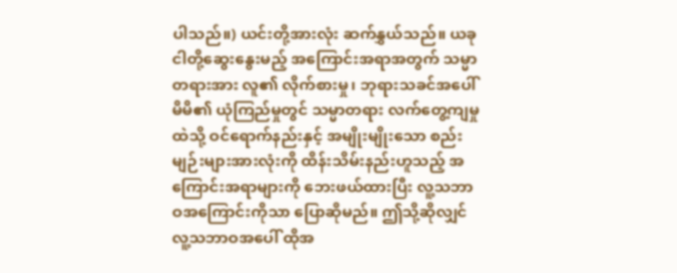ပါသည်။) ယင်းတို့အားလုံး ဆက်နွှယ်သည်။ ယခု ငါတို့ဆွေးနွေးမည့် အကြောင်းအရာအတွက် သမ္မာတရားအား လူ၏ လိုက်စားမှု၊ ဘုရားသခင်အပေါ် မိမိ၏ ယုံကြည်မှုတွင် သမ္မာတရား လက်တွေ့ကျမှုထဲသို့ ဝင်ရောက်နည်းနှင့် အမျိုးမျိုးသော စည်းမျဉ်းများအားလုံးကို ထိန်းသိမ်းနည်းဟူသည့် အကြောင်းအရာများကို ဘေးဖယ်ထားပြီး လူ့သဘာဝအကြောင်းကိုသာ ပြောဆိုမည်။ ဤသို့ဆိုလျှင် လူ့သဘာဝအပေါ် ထိုအ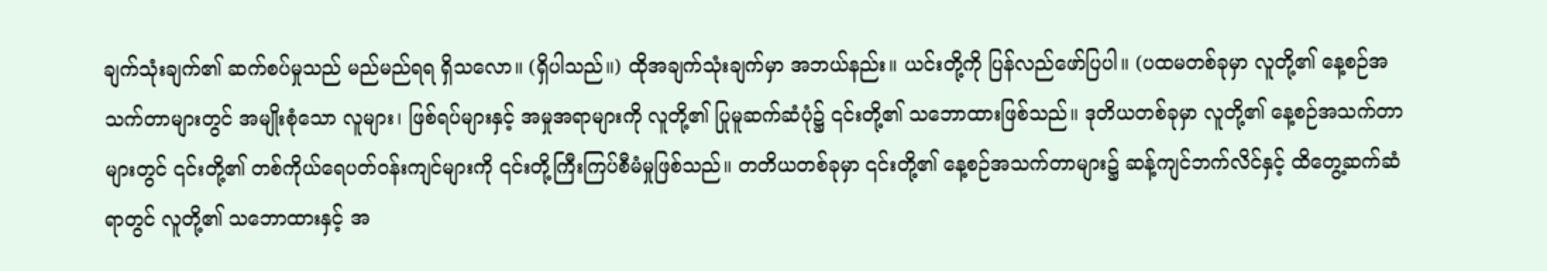ချက်သုံးချက်၏ ဆက်စပ်မှုသည် မည်မည်ရရ ရှိသလော။ (ရှိပါသည်။) ထိုအချက်သုံးချက်မှာ အဘယ်နည်း။ ယင်းတို့ကို ပြန်လည်ဖော်ပြပါ။ (ပထမတစ်ခုမှာ လူတို့၏ နေ့စဉ်အသက်တာများတွင် အမျိုးစုံသော လူများ၊ ဖြစ်ရပ်များနှင့် အမှုအရာများကို လူတို့၏ ပြုမူဆက်ဆံပုံ၌ ၎င်းတို့၏ သဘောထားဖြစ်သည်။ ဒုတိယတစ်ခုမှာ လူတို့၏ နေ့စဉ်အသက်တာများတွင် ၎င်းတို့၏ တစ်ကိုယ်ရေပတ်ဝန်းကျင်များကို ၎င်းတို့ကြီးကြပ်စီမံမှုဖြစ်သည်။ တတိယတစ်ခုမှာ ၎င်းတို့၏ နေ့စဉ်အသက်တာများ၌ ဆန့်ကျင်ဘက်လိင်နှင့် ထိတွေ့ဆက်ဆံရာတွင် လူတို့၏ သဘောထားနှင့် အ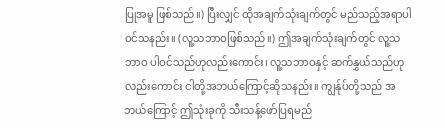ပြုအမူ ဖြစ်သည်။) ပြီးလျှင် ထိုအချက်သုံးချက်တွင် မည်သည့်အရာပါဝင်သနည်း။ (လူ့သဘာဝဖြစ်သည်။) ဤအချက်သုံးချက်တွင် လူ့သဘာဝ ပါဝင်သည်ဟုလည်းကောင်း၊ လူ့သဘာဝနှင့် ဆက်နွှယ်သည်ဟုလည်းကောင်း ငါတို့အဘယ်ကြောင့်ဆိုသနည်း။ ကျွန်ုပ်တို့သည် အဘယ်ကြောင့် ဤသုံးခုကို သီးသန့်ဖော်ပြရမည်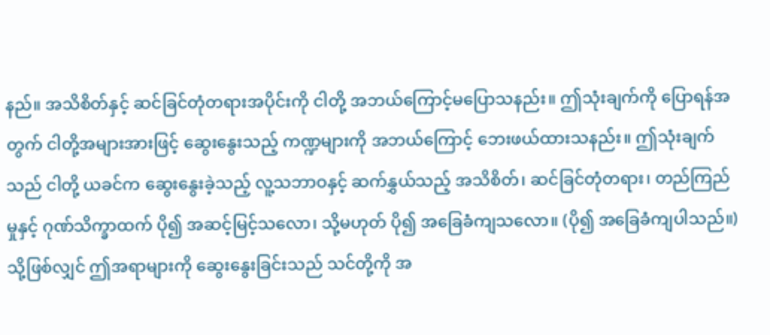နည်။ အသိစိတ်နှင့် ဆင်ခြင်တုံတရားအပိုင်းကို ငါတို့ အဘယ်ကြောင့်မပြောသနည်း။ ဤသုံးချက်ကို ပြောရန်အတွက် ငါတို့အများအားဖြင့် ဆွေးနွေးသည့် ကဏ္ဍများကို အဘယ်ကြောင့် ဘေးဖယ်ထားသနည်း။ ဤသုံးချက်သည် ငါတို့ ယခင်က ဆွေးနွေးခဲ့သည့် လူ့သဘာဝနှင့် ဆက်နွှယ်သည့် အသိစိတ်၊ ဆင်ခြင်တုံတရား၊ တည်ကြည်မှုနှင့် ဂုဏ်သိက္ခာထက် ပို၍ အဆင့်မြင့်သလော၊ သို့မဟုတ် ပို၍ အခြေခံကျသလော။ (ပို၍ အခြေခံကျပါသည်။) သို့ဖြစ်လျှင် ဤအရာများကို ဆွေးနွေးခြင်းသည် သင်တို့ကို အ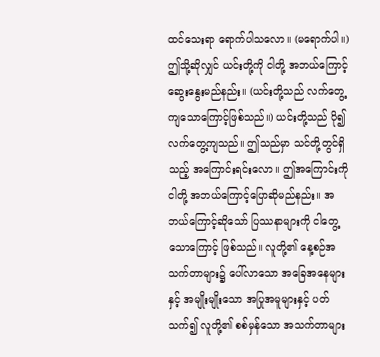ထင်သေးရာ ရောက်ပါသလော။ (မရောက်ပါ။) ဤသို့ဆိုလျှင် ယင်းတို့ကို ငါတို့ အဘယ်ကြောင့် ဆွေးနွေးမည်နည်း။ (ယင်းတို့သည် လက်တွေ့ကျသောကြောင့်ဖြစ်သည်။) ယင်းတို့သည် ပို၍ လက်တွေ့ကျသည်။ ဤသည်မှာ သင်တို့တွင်ရှိသည့် အကြောင်းရင်းလော။ ဤအကြောင်းကို ငါတို့ အဘယ်ကြောင့်ပြောဆိုမည်နည်း။ အဘယ်ကြောင့်ဆိုသော် ပြဿနာများကို ငါတွေ့သောကြောင့် ဖြစ်သည်။ လူတို့၏ နေ့စဉ်အသက်တာများ၌ ပေါ်လာသော အခြေအနေများနှင့် အမျိုးမျိုးသော အပြုအမူများနှင့် ပတ်သက်၍ လူတို့၏ စစ်မှန်သော အသက်တာများ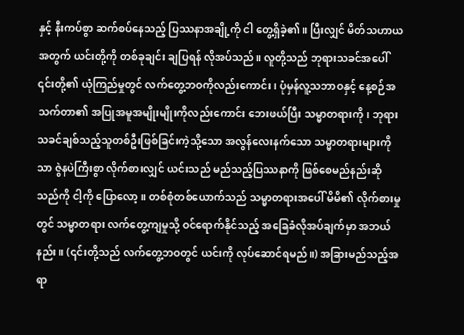နှင့် နီးကပ်စွာ ဆက်စပ်နေသည့် ပြဿနာအချို့ကို ငါ တွေ့ရှိခဲ့၏။ ပြီးလျှင် မိတ်သဟာယအတွက် ယင်းတို့ကို တစ်ခုချင်း ချပြရန် လိုအပ်သည်။ လူတို့သည် ဘုရားသခင်အပေါ် ၎င်းတို့၏ ယုံကြည်မှုတွင် လက်တွေ့ဘဝကိုလည်းကောင်း၊ ပုံမှန်လူ့သဘာဝနှင့် နေ့စဉ်အသက်တာ၏ အပြုအမူအမျိုးမျိုးကိုလည်းကောင်း ဘေးဖယ်ပြီး သမ္မာတရားကို၊ ဘုရားသခင်ချစ်သည့်သူတစ်ဦးဖြစ်ခြင်းကဲ့သို့သော အလွန်လေးနက်သော သမ္မာတရားများကိုသာ ဇွဲနပဲကြီးစွာ လိုက်စားလျှင် ယင်းသည် မည်သည့်ပြဿနာကို ဖြစ်စေမည်နည်းဆိုသည်ကို ငါ့ကို ပြောလော့။ တစ်စုံတစ်ယောက်သည် သမ္မာတရားအပေါ် မိမိ၏ လိုက်စားမှုတွင် သမ္မာတရား လက်တွေ့ကျမှုသို့ ဝင်ရောက်နိုင်သည့် အခြေခံလိုအပ်ချက်မှာ အဘယ်နည်း။ (၎င်းတို့သည် လက်တွေ့ဘဝတွင် ယင်းကို လုပ်ဆောင်ရမည်။) အခြားမည်သည့်အရာ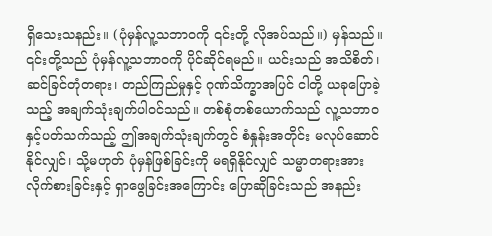ရှိသေးသနည်း။ (ပုံမှန်လူ့သဘာဝကို ၎င်းတို့ လိုအပ်သည်။) မှန်သည်။ ၎င်းတို့သည် ပုံမှန်လူ့သဘာဝကို ပိုင်ဆိုင်ရမည်။ ယင်းသည် အသိစိတ်၊ ဆင်ခြင်တုံတရား၊ တည်ကြည်မှုနှင့် ဂုဏ်သိက္ခာအပြင် ငါတို့ ယခုပြောခဲ့သည့် အချက်သုံးချက်ပါဝင်သည်။ တစ်စုံတစ်ယောက်သည် လူ့သဘာဝနှင့်ပတ်သက်သည့် ဤအချက်သုံးချက်တွင် စံနှုန်းအတိုင်း မလုပ်ဆောင်နိုင်လျှင်၊ သို့မဟုတ် ပုံမှန်ဖြစ်ခြင်းကို မရရှိနိုင်လျှင် သမ္မာတရားအား လိုက်စားခြင်းနှင့် ရှာဖွေခြင်းအကြောင်း ပြောဆိုခြင်းသည် အနည်း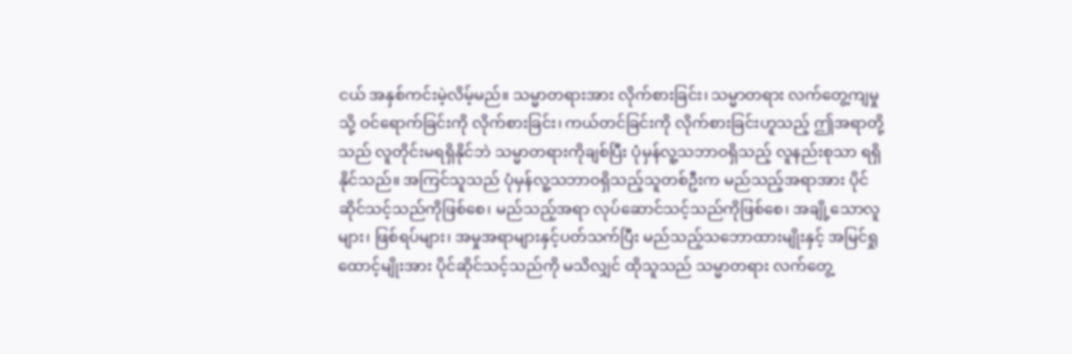ငယ် အနှစ်ကင်းမဲ့လိမ့်မည်။ သမ္မာတရားအား လိုက်စားခြင်း၊ သမ္မာတရား လက်တွေ့ကျမှုသို့ ဝင်ရောက်ခြင်းကို လိုက်စားခြင်း၊ ကယ်တင်ခြင်းကို လိုက်စားခြင်းဟူသည့် ဤအရာတို့သည် လူတိုင်းမရရှိနိုင်ဘဲ သမ္မာတရားကိုချစ်ပြီး ပုံမှန်လူ့သဘာဝရှိသည့် လူနည်းစုသာ ရရှိနိုင်သည်။ အကြင်သူသည် ပုံမှန်လူ့သဘာဝရှိသည့်သူတစ်ဦးက မည်သည့်အရာအား ပိုင်ဆိုင်သင့်သည်ကိုဖြစ်စေ၊ မည်သည့်အရာ လုပ်ဆောင်သင့်သည်ကိုဖြစ်စေ၊ အချို့သောလူများ၊ ဖြစ်ရပ်များ၊ အမှုအရာများနှင့်ပတ်သက်ပြီး မည်သည့်သဘောထားမျိုးနှင့် အမြင်ရှုထောင့်မျိုးအား ပိုင်ဆိုင်သင့်သည်ကို မသိလျှင် ထိုသူသည် သမ္မာတရား လက်တွေ့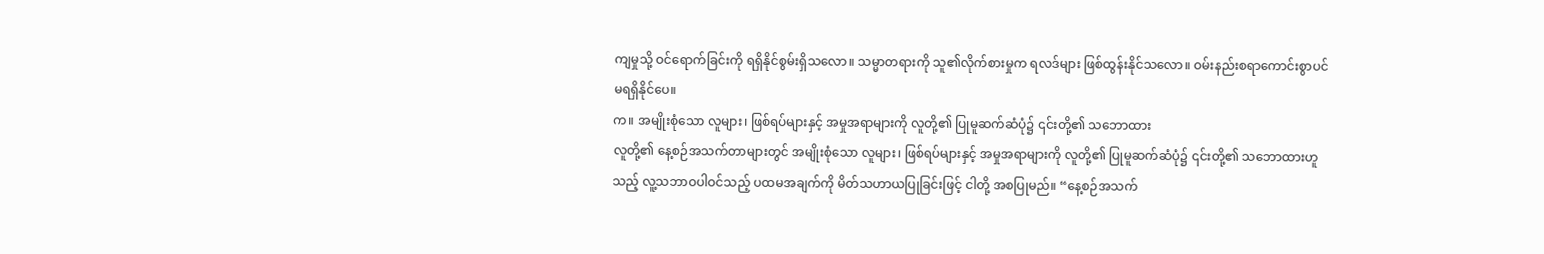ကျမှုသို့ ဝင်ရောက်ခြင်းကို ရရှိနိုင်စွမ်းရှိသလော။ သမ္မာတရားကို သူ၏လိုက်စားမှုက ရလဒ်များ ဖြစ်ထွန်းနိုင်သလော။ ဝမ်းနည်းစရာကောင်းစွာပင် မရရှိနိုင်ပေ။
က။ အမျိုးစုံသော လူများ၊ ဖြစ်ရပ်များနှင့် အမှုအရာများကို လူတို့၏ ပြုမူဆက်ဆံပုံ၌ ၎င်းတို့၏ သဘောထား
လူတို့၏ နေ့စဉ်အသက်တာများတွင် အမျိုးစုံသော လူများ၊ ဖြစ်ရပ်များနှင့် အမှုအရာများကို လူတို့၏ ပြုမူဆက်ဆံပုံ၌ ၎င်းတို့၏ သဘောထားဟူသည့် လူ့သဘာဝပါဝင်သည့် ပထမအချက်ကို မိတ်သဟာယပြုခြင်းဖြင့် ငါတို့ အစပြုမည်။ “နေ့စဉ်အသက်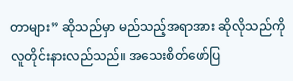တာများ” ဆိုသည်မှာ မည်သည့်အရာအား ဆိုလိုသည်ကို လူတိုင်းနားလည်သည်။ အသေးစိတ်ဖော်ပြ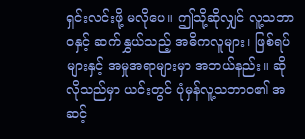ရှင်းလင်းဖို့ မလိုပေ။ ဤသို့ဆိုလျှင် လူ့သဘာဝနှင့် ဆက်နွှယ်သည့် အဓိကလူများ၊ ဖြစ်ရပ်များနှင့် အမှုအရာများမှာ အဘယ်နည်း။ ဆိုလိုသည်မှာ ယင်းတွင် ပုံမှန်လူ့သဘာဝ၏ အဆင့်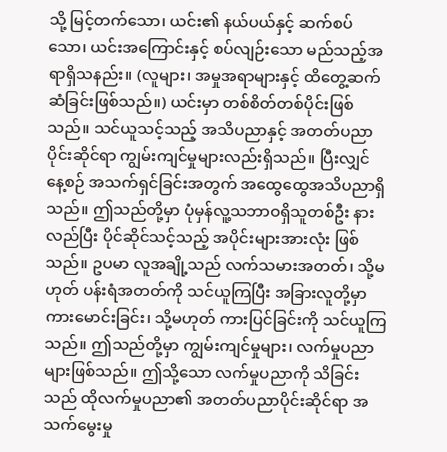သို့ မြင့်တက်သော၊ ယင်း၏ နယ်ပယ်နှင့် ဆက်စပ်သော၊ ယင်းအကြောင်းနှင့် စပ်လျဉ်းသော မည်သည့်အရာရှိသနည်း။ (လူများ၊ အမှုအရာများနှင့် ထိတွေ့ဆက်ဆံခြင်းဖြစ်သည်။) ယင်းမှာ တစ်စိတ်တစ်ပိုင်းဖြစ်သည်။ သင်ယူသင့်သည့် အသိပညာနှင့် အတတ်ပညာပိုင်းဆိုင်ရာ ကျွမ်းကျင်မှုများလည်းရှိသည်။ ပြီးလျှင် နေ့စဉ် အသက်ရှင်ခြင်းအတွက် အထွေထွေအသိပညာရှိသည်။ ဤသည်တို့မှာ ပုံမှန်လူ့သဘာဝရှိသူတစ်ဦး နားလည်ပြီး ပိုင်ဆိုင်သင့်သည့် အပိုင်းများအားလုံး ဖြစ်သည်။ ဥပမာ လူအချို့သည် လက်သမားအတတ်၊ သို့မဟုတ် ပန်းရံအတတ်ကို သင်ယူကြပြီး အခြားလူတို့မှာ ကားမောင်းခြင်း၊ သို့မဟုတ် ကားပြင်ခြင်းကို သင်ယူကြသည်။ ဤသည်တို့မှာ ကျွမ်းကျင်မှုများ၊ လက်မှုပညာများဖြစ်သည်။ ဤသို့သော လက်မှုပညာကို သိခြင်းသည် ထိုလက်မှုပညာ၏ အတတ်ပညာပိုင်းဆိုင်ရာ အသက်မွေးမှု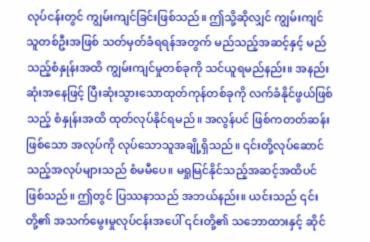လုပ်ငန်းတွင် ကျွမ်းကျင်ခြင်းဖြစ်သည်။ ဤသို့ဆိုလျှင် ကျွမ်းကျင်သူတစ်ဦးအဖြစ် သတ်မှတ်ခံရရန်အတွက် မည်သည့်အဆင့်နှင့် မည်သည့်စံနှုန်းအထိ ကျွမ်းကျင်မှုတစ်ခုကို သင်ယူရမည်နည်း။ အနည်းဆုံးအနေဖြင့် ပြီးဆုံးသွားသောထုတ်ကုန်တစ်ခုကို လက်ခံနိုင်ဖွယ်ဖြစ်သည့် စံနှုန်းအထိ ထုတ်လုပ်နိုင်ရမည်။ အလွန်ပင် ဖြစ်ကတတ်ဆန်းဖြစ်သော အလုပ်ကို လုပ်သောသူအချို့ရှိသည်။ ၎င်းတို့လုပ်ဆောင်သည့်အလုပ်များသည် စံမမီပေ။ မရှုမြင်နိုင်သည့်အဆင့်အထိပင် ဖြစ်သည်။ ဤတွင် ပြဿနာသည် အဘယ်နည်း။ ယင်းသည် ၎င်းတို့၏ အသက်မွေးမှုလုပ်ငန်းအပေါ် ၎င်းတို့၏ သဘောထားနှင့် ဆိုင်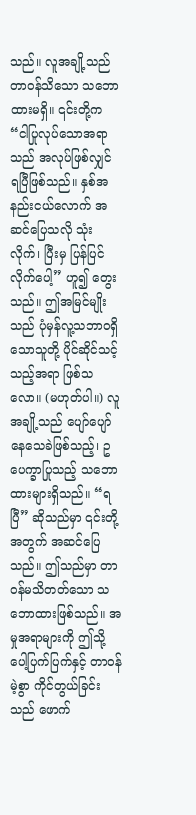သည်။ လူအချို့သည် တာဝန်သိသော သဘောထားမရှိ။ ၎င်းတို့က “ငါပြုလုပ်သောအရာသည် အလုပ်ဖြစ်လျှင် ရပြီဖြစ်သည်။ နှစ်အနည်းငယ်လောက် အဆင်ပြေသလို သုံးလိုက်၊ ပြီးမှ ပြန်ပြင်လိုက်ပေါ့” ဟူ၍ တွေးသည်။ ဤအမြင်မျိုးသည် ပုံမှန်လူ့သဘာဝရှိသောသူတို့ ပိုင်ဆိုင်သင့်သည့်အရာ ဖြစ်သလော။ (မဟုတ်ပါ။) လူအချို့သည် ပျော်ပျော်နေသေခဲဖြစ်သည့်၊ ဥပေက္ခာပြုသည့် သဘောထားများရှိသည်။ “ရပြီ” ဆိုသည်မှာ ၎င်းတို့အတွက် အဆင်ပြေသည်။ ဤသည်မှာ တာဝန်မသိတတ်သော သဘောထားဖြစ်သည်။ အမှုအရာများကို ဤသို့ ပေါ့ပြက်ပြက်နှင့် တာဝန်မဲ့စွာ ကိုင်တွယ်ခြင်းသည် ဖောက်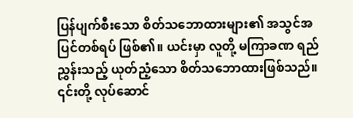ပြန်ပျက်စီးသော စိတ်သဘောထားများ၏ အသွင်အပြင်တစ်ရပ် ဖြစ်၏။ ယင်းမှာ လူတို့ မကြာခဏ ရည်ညွှန်းသည့် ယုတ်ညံ့သော စိတ်သဘောထားဖြစ်သည်။ ၎င်းတို့ လုပ်ဆောင်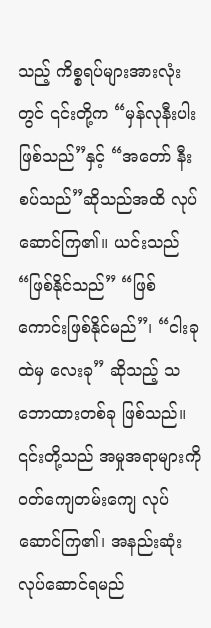သည့် ကိစ္စရပ်များအားလုံးတွင် ၎င်းတို့က “မှန်လုနီးပါးဖြစ်သည်”နှင့် “အတော် နီးစပ်သည်”ဆိုသည်အထိ လုပ်ဆောင်ကြ၏။ ယင်းသည် “ဖြစ်နိုင်သည်” “ဖြစ်ကောင်းဖြစ်နိုင်မည်”၊ “ငါးခုထဲမှ လေးခု” ဆိုသည့် သဘောထားတစ်ခု ဖြစ်သည်။ ၎င်းတို့သည် အမှုအရာများကို ဝတ်ကျေတမ်းကျေ လုပ်ဆောင်ကြ၏၊ အနည်းဆုံး လုပ်ဆောင်ရမည်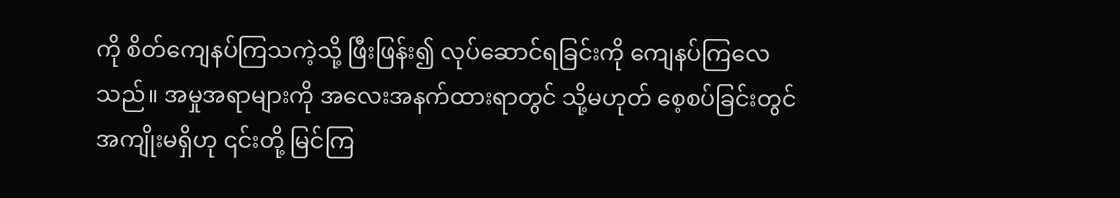ကို စိတ်ကျေနပ်ကြသကဲ့သို့ ဖြီးဖြန်း၍ လုပ်ဆောင်ရခြင်းကို ကျေနပ်ကြလေသည်။ အမှုအရာများကို အလေးအနက်ထားရာတွင် သို့မဟုတ် စေ့စပ်ခြင်းတွင် အကျိုးမရှိဟု ၎င်းတို့ မြင်ကြ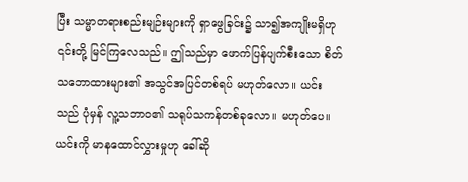ပြီး သမ္မာတရားစည်းမျဉ်းများကို ရှာဖွေခြင်း၌ သာ၍အကျိုးမရှိဟု ၎င်းတို့ မြင်ကြလေသည်။ ဤသည်မှာ ဖောက်ပြန်ပျက်စီးသော စိတ်သဘောထားများ၏ အသွင်အပြင်တစ်ရပ် မဟုတ်လော။ ယင်းသည် ပုံမှန် လူ့သဘာဝ၏ သရုပ်သကန်တစ်ခုလော။ မဟုတ်ပေ။ ယင်းကို မာနထောင်လွှားမှုဟု ခေါ်ဆို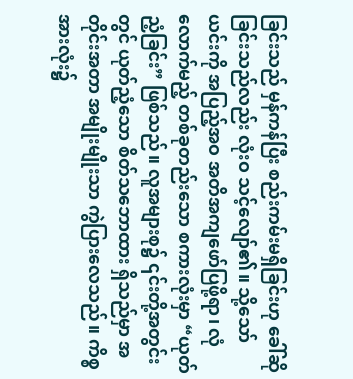ခြင်းသည် မှန်ကန်ပြီး စည်းကမ်းမရှိခြင်းဟု ခေါ်ဆိုခြင်းသည်လည်း လုံးဝ သင့်လျော်၏။ သို့သော် ယင်းကို အပြည့်အဝ အတိအကျဖော်ပြဖို့ရာ၊ လုံလောက်မည့် တစ်ခုတည်းသော စကားလုံးမှာ “ယုတ်ညံ့ခြင်း” ဖြစ်သည်။ လူအများစု၌ ၎င်းတို့အတွင်းတွင် ယုတ်ညံ့သော စိတ်သဘောထား ရှိသည်မှာ အတိုင်းအတာ အမျိုးမျိုးသာ ကွဲပြားလေသည်။ ကိစ္စအားလုံး၌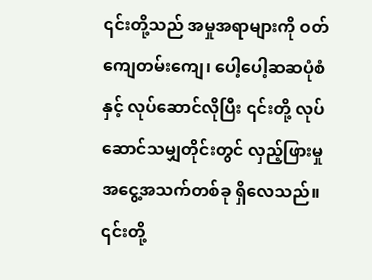၎င်းတို့သည် အမှုအရာများကို ဝတ်ကျေတမ်းကျေ၊ ပေါ့ပေါ့ဆဆပုံစံနှင့် လုပ်ဆောင်လိုပြီး ၎င်းတို့ လုပ်ဆောင်သမျှတိုင်းတွင် လှည့်ဖြားမှု အငွေ့အသက်တစ်ခု ရှိလေသည်။ ၎င်းတို့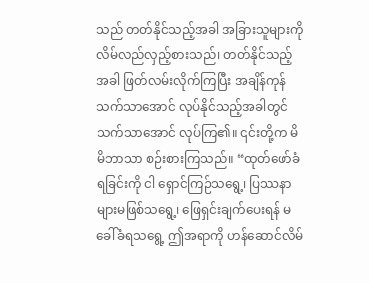သည် တတ်နိုင်သည့်အခါ အခြားသူများကို လိမ်လည်လှည့်စားသည်၊ တတ်နိုင်သည့်အခါ ဖြတ်လမ်းလိုက်ကြပြီး အချိန်ကုန် သက်သာအောင် လုပ်နိုင်သည့်အခါတွင် သက်သာအောင် လုပ်ကြ၏။ ၎င်းတို့က မိမိဘာသာ စဉ်းစားကြသည်။ “ထုတ်ဖော်ခံရခြင်းကို ငါ ရှောင်ကြဉ်သရွေ့၊ ပြဿနာများမဖြစ်သရွေ့၊ ဖြေရှင်းချက်ပေးရန် မခေါ်ခံရသရွေ့ ဤအရာကို ဟန်ဆောင်လိမ်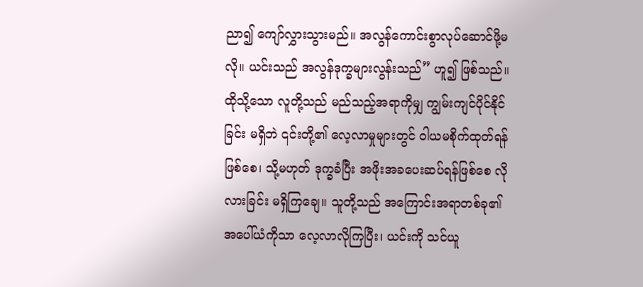ညာ၍ ကျော်လွှားသွားမည်။ အလွန်ကောင်းစွာလုပ်ဆောင်ဖို့မလို။ ယင်းသည် အလွန်ဒုက္ခများလွန်းသည်” ဟူ၍ ဖြစ်သည်။ ထိုသို့သော လူတို့သည် မည်သည့်အရာကိုမျှ ကျွမ်းကျင်ပိုင်နိုင်ခြင်း မရှိဘဲ ၎င်းတို့၏ လေ့လာမှုများတွင် ဝါယမစိုက်ထုတ်ရန်ဖြစ်စေ၊ သို့မဟုတ် ဒုက္ခခံပြီး အဖိုးအခပေးဆပ်ရန်ဖြစ်စေ လိုလားခြင်း မရှိကြချေ။ သူတို့သည် အကြောင်းအရာတစ်ခု၏ အပေါ်ယံကိုသာ လေ့လာလိုကြပြီး၊ ယင်းကို သင်ယူ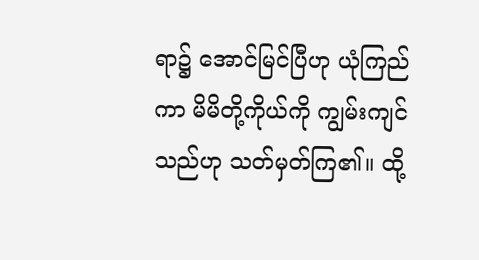ရာ၌ အောင်မြင်ပြီဟု ယုံကြည်ကာ မိမိတို့ကိုယ်ကို ကျွမ်းကျင်သည်ဟု သတ်မှတ်ကြ၏။ ထို့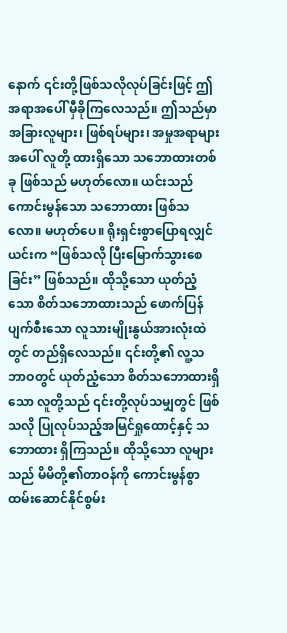နောက် ၎င်းတို့ဖြစ်သလိုလုပ်ခြင်းဖြင့် ဤအရာအပေါ် မှီခိုကြလေသည်။ ဤသည်မှာ အခြားလူများ၊ ဖြစ်ရပ်များ၊ အမှုအရာများအပေါ် လူတို့ ထားရှိသော သဘောထားတစ်ခု ဖြစ်သည် မဟုတ်လော။ ယင်းသည် ကောင်းမွန်သော သဘောထား ဖြစ်သလော။ မဟုတ်ပေ။ ရိုးရှင်းစွာပြောရလျှင် ယင်းက “ဖြစ်သလို ပြီးမြောက်သွားစေခြင်း” ဖြစ်သည်။ ထိုသို့သော ယုတ်ညံ့သော စိတ်သဘောထားသည် ဖောက်ပြန်ပျက်စီးသော လူသားမျိုးနွယ်အားလုံးထဲတွင် တည်ရှိလေသည်။ ၎င်းတို့၏ လူ့သဘာဝတွင် ယုတ်ညံ့သော စိတ်သဘောထားရှိသော လူတို့သည် ၎င်းတို့လုပ်သမျှတွင် ဖြစ်သလို ပြုလုပ်သည့်အမြင်ရှုထောင့်နှင့် သဘောထား ရှိကြသည်။ ထိုသို့သော လူများသည် မိမိတို့၏တာဝန်ကို ကောင်းမွန်စွာ ထမ်းဆောင်နိုင်စွမ်း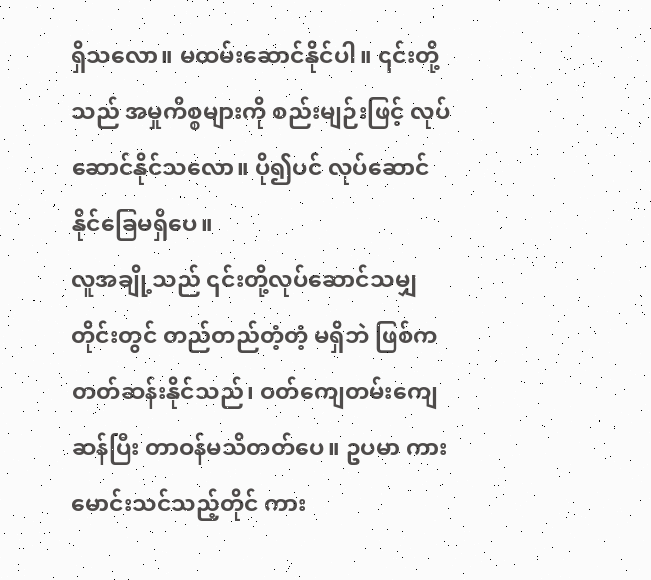ရှိသလော။ မထမ်းဆောင်နိုင်ပါ။ ၎င်းတို့သည် အမှုကိစ္စများကို စည်းမျဉ်းဖြင့် လုပ်ဆောင်နိုင်သလော။ ပို၍ပင် လုပ်ဆောင်နိုင်ခြေမရှိပေ။
လူအချို့သည် ၎င်းတို့လုပ်ဆောင်သမျှတိုင်းတွင် တည်တည်တံ့တံ့ မရှိဘဲ ဖြစ်ကတတ်ဆန်းနိုင်သည်၊ ဝတ်ကျေတမ်းကျေဆန်ပြီး တာဝန်မသိတတ်ပေ။ ဥပမာ ကားမောင်းသင်သည့်တိုင် ကား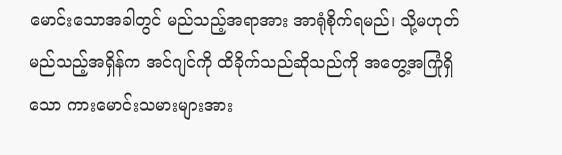မောင်းသောအခါတွင် မည်သည့်အရာအား အာရုံစိုက်ရမည်၊ သို့မဟုတ် မည်သည့်အရှိန်က အင်ဂျင်ကို ထိခိုက်သည်ဆိုသည်ကို အတွေ့အကြုံရှိသော ကားမောင်းသမားများအား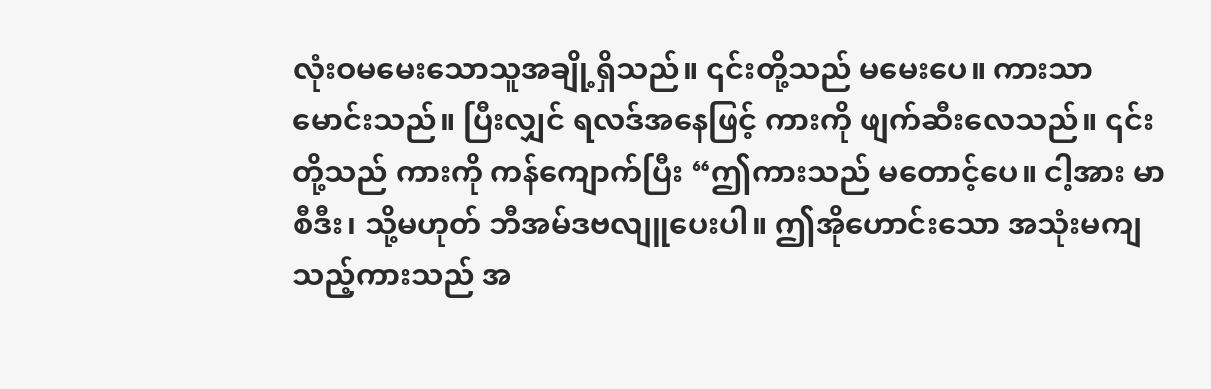လုံးဝမမေးသောသူအချို့ရှိသည်။ ၎င်းတို့သည် မမေးပေ။ ကားသာမောင်းသည်။ ပြီးလျှင် ရလဒ်အနေဖြင့် ကားကို ဖျက်ဆီးလေသည်။ ၎င်းတို့သည် ကားကို ကန်ကျောက်ပြီး “ဤကားသည် မတောင့်ပေ။ ငါ့အား မာစီဒီး၊ သို့မဟုတ် ဘီအမ်ဒဗလျူပေးပါ။ ဤအိုဟောင်းသော အသုံးမကျသည့်ကားသည် အ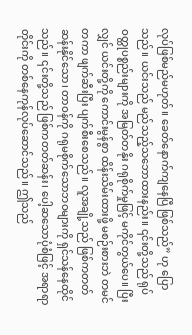လုပ်ဖြစ်မည်မဟုတ်။ ခေတ်နောက်ကျနေပြီ ဖြစ်သည်” ဟု ပြောသည်။ ယင်းသည် မည်သည့်သဘောထားနည်း။ ၎င်းတို့သည် ရုပ်ဝတ္ထုပစ္စည်းများကို အမြတ်တနိုး ဂရုစိုက်မှုဖြင့် မကိုင်တွယ်ပေ။ ပြီးလျှင် ယင်းတို့ကို ကောင်းမွန်စွာ ထိန်းသိမ်းထားဖို့ မစဉ်းစားဘဲ တမင်တကာ ဖျက်ဆီးပြီး ပျက်စီးစေသည်။ လူအချို့သည် ဖြစ်ကတတ်ဆန်းနိုင်သော၊ တာဝန်ကို ဂရုမစိုက်သောဘဝများကို ရှင်သန်နေထိုင်သည်။ ၎င်းတို့သည် ဖြစ်ကတတ်ဆန်း၊ ပေါ့ဆသောပုံစံဖြင့် အရာရာတိုင်းကို တစ်နေကုန်လုပ်ဆောင်သည်။ ဤသည်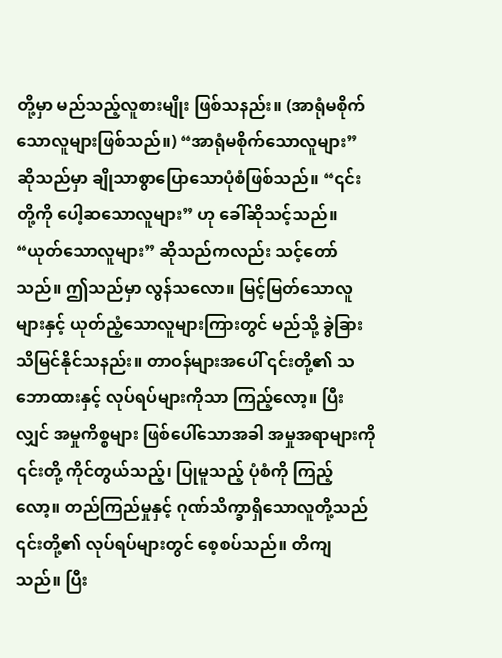တို့မှာ မည်သည့်လူစားမျိုး ဖြစ်သနည်း။ (အာရုံမစိုက်သောလူများဖြစ်သည်။) “အာရုံမစိုက်သောလူများ” ဆိုသည်မှာ ချိုသာစွာပြောသောပုံစံဖြစ်သည်။ “၎င်းတို့ကို ပေါ့ဆသောလူများ” ဟု ခေါ်ဆိုသင့်သည်။ “ယုတ်သောလူများ” ဆိုသည်ကလည်း သင့်တော်သည်။ ဤသည်မှာ လွန်သလော။ မြင့်မြတ်သောလူများနှင့် ယုတ်ညံ့သောလူများကြားတွင် မည်သို့ ခွဲခြားသိမြင်နိုင်သနည်း။ တာဝန်များအပေါ် ၎င်းတို့၏ သဘောထားနှင့် လုပ်ရပ်များကိုသာ ကြည့်လော့။ ပြီးလျှင် အမှုကိစ္စများ ဖြစ်ပေါ်သောအခါ အမှုအရာများကို ၎င်းတို့ ကိုင်တွယ်သည့်၊ ပြုမူသည့် ပုံစံကို ကြည့်လော့။ တည်ကြည်မှုနှင့် ဂုဏ်သိက္ခာရှိသောလူတို့သည် ၎င်းတို့၏ လုပ်ရပ်များတွင် စေ့စပ်သည်။ တိကျသည်။ ပြီး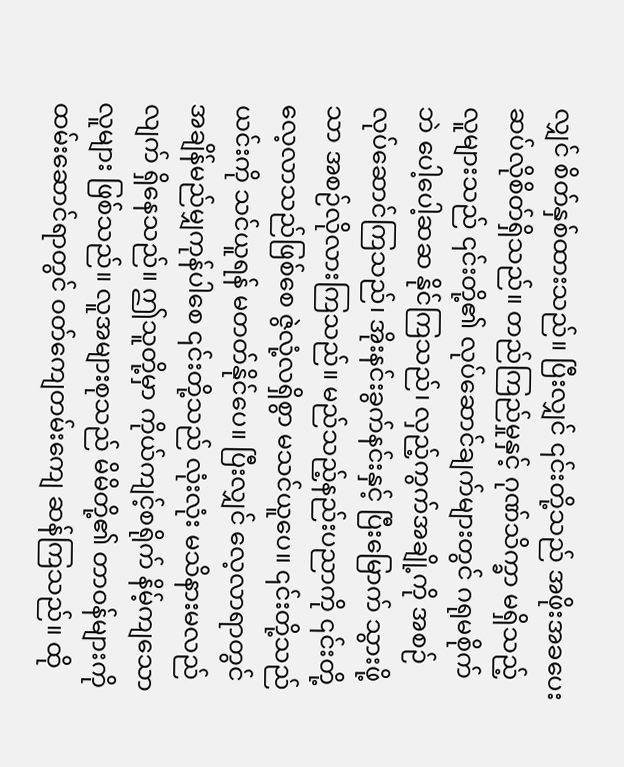လျှင် စိတ်နှစ်ထားသည်။ ပြီးလျှင် ၎င်းတို့သည် အဖိုးအခပေးဆပ်လိုစိတ်ရှိသည်။ တည်ကြည်မှုနှင့် ဂုဏ်သိက္ခာ မရှိသည့်လူများသည် ၎င်းတို့၏ လုပ်ဆောင်ချက်များတွင် ဂရုမစိုက်ဘဲ ပေါ့ပေါ့ဆဆ နိုင်ကြသည်၊ လှည့်ကွက်အချို့ကို အစဉ် လုပ်ဆောင်ကြသည်၊ အိုးနင်းခွက်နင်းနှင့် ပြီးမြောက် သွားဖို့သာ အစဉ်လိုလားကြသည်။ မည်သည့်နည်းပညာကို ၎င်းတို့ လေ့လာသည်ဖြစ်စေ ဇွဲလုံ့လရှိစွာ မသင်ယူပေ။ ၎င်းတို့သည် ယင်းကို သင်ယူရန် မတတ်နိုင်ပေ။ ပြီးလျှင် လေ့လာရာတွင် အချိန်မည်မျှကုန်ပါစေ ၎င်းတို့သည် လုံးလုံး မသိနားမလည်လျက် ရှိနေသည်။ ဤသူတို့မှာ ကိုယ်ကျင့်စရိုက် နိမ့်ကျသောလူများ ဖြစ်သည်။ လူအများစုသည် မိမိတို့၏ တာဝန်များကို ထမ်းဆောင်ရာတွင် ဝတ်ကျေတမ်းကျေ ဆန်ကြသည်။ ထို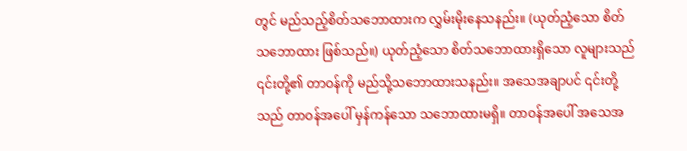တွင် မည်သည့်စိတ်သဘောထားက လွှမ်းမိုးနေသနည်း။ (ယုတ်ညံ့သော စိတ်သဘောထား ဖြစ်သည်။) ယုတ်ညံ့သော စိတ်သဘောထားရှိသော လူများသည် ၎င်းတို့၏ တာဝန်ကို မည်သို့သဘောထားသနည်း။ အသေအချာပင် ၎င်းတို့သည် တာဝန်အပေါ် မှန်ကန်သော သဘောထားမရှိ။ တာဝန်အပေါ် အသေအ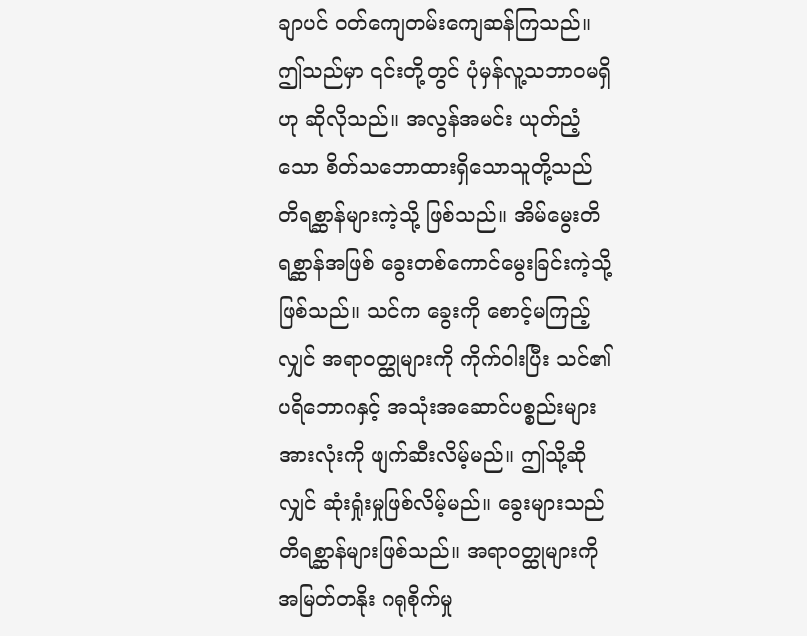ချာပင် ဝတ်ကျေတမ်းကျေဆန်ကြသည်။ ဤသည်မှာ ၎င်းတို့တွင် ပုံမှန်လူ့သဘာဝမရှိဟု ဆိုလိုသည်။ အလွန်အမင်း ယုတ်ညံ့သော စိတ်သဘောထားရှိသောသူတို့သည် တိရစ္ဆာန်များကဲ့သို့ ဖြစ်သည်။ အိမ်မွေးတိရစ္ဆာန်အဖြစ် ခွေးတစ်ကောင်မွေးခြင်းကဲ့သို့ ဖြစ်သည်။ သင်က ခွေးကို စောင့်မကြည့်လျှင် အရာဝတ္ထုများကို ကိုက်ဝါးပြီး သင်၏ ပရိဘောဂနှင့် အသုံးအဆောင်ပစ္စည်းများအားလုံးကို ဖျက်ဆီးလိမ့်မည်။ ဤသို့ဆိုလျှင် ဆုံးရှုံးမှုဖြစ်လိမ့်မည်။ ခွေးများသည် တိရစ္ဆာန်များဖြစ်သည်။ အရာဝတ္ထုများကို အမြတ်တနိုး ဂရုစိုက်မှု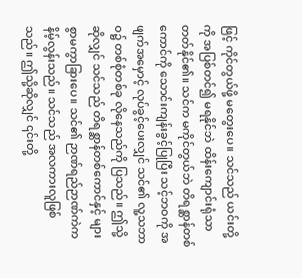ဖြင့် ကိုင်တွယ်ဖို့ မတွေးပေ။ သင်သည် ယင်းတို့ကို အပြစ်တင်၍ မရနိုင်ဘဲ ထိန်းကျောင်းရုံသာ တတ်နိုင်၏။ သင်က မကိုင်တွယ်ဘဲ တိရစ္ဆာန်တစ်ကောင်ကို သောင်းကျန်းခွင့်ပြုပြီး သင့်ဘဝကို အဖျက်အမှောင့် လုပ်ခွင့်ပေးလျှင် သင်၏ လူ့သဘာဝ၌ တစ်စုံတစ်ခု လိုနေသည်ကို ပြသည်။ ဤသို့ဆိုလျှင် သင်သည် တိရစ္ဆာန်တစ်ကောင်နှင့် များစွာမကွာခြားပေ။ သင်၏ ဉာဏ်ရည်ဉာဏ်ကဲက နိမ့်လွန်းသည်။ သင်သည် အလကားလူဖြစ်သည်။ ဤသို့ဆိုလျှင် ၎င်းတို့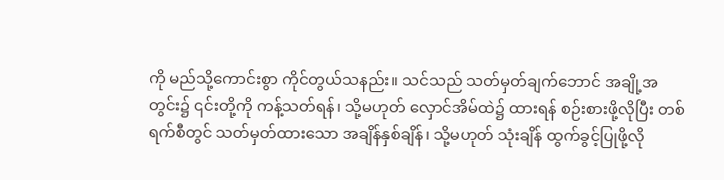ကို မည်သို့ကောင်းစွာ ကိုင်တွယ်သနည်း။ သင်သည် သတ်မှတ်ချက်ဘောင် အချို့အတွင်း၌ ၎င်းတို့ကို ကန့်သတ်ရန်၊ သို့မဟုတ် လှောင်အိမ်ထဲ၌ ထားရန် စဉ်းစားဖို့လိုပြီး တစ်ရက်စီတွင် သတ်မှတ်ထားသော အချိန်နှစ်ချိန်၊ သို့မဟုတ် သုံးချိန် ထွက်ခွင့်ပြုဖို့လို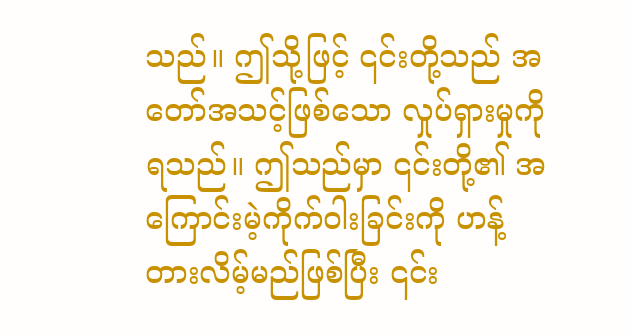သည်။ ဤသို့ဖြင့် ၎င်းတို့သည် အတော်အသင့်ဖြစ်သော လှုပ်ရှားမှုကို ရသည်။ ဤသည်မှာ ၎င်းတို့၏ အကြောင်းမဲ့ကိုက်ဝါးခြင်းကို ဟန့်တားလိမ့်မည်ဖြစ်ပြီး ၎င်း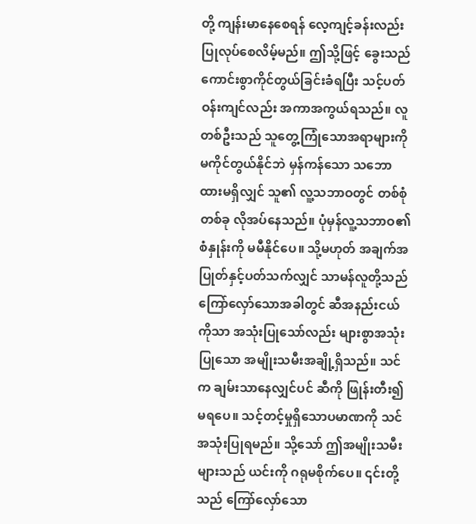တို့ ကျန်းမာနေစေရန် လေ့ကျင့်ခန်းလည်း ပြုလုပ်စေလိမ့်မည်။ ဤသို့ဖြင့် ခွေးသည် ကောင်းစွာကိုင်တွယ်ခြင်းခံရပြီး သင့်ပတ်ဝန်းကျင်လည်း အကာအကွယ်ရသည်။ လူတစ်ဦးသည် သူတွေ့ကြုံသောအရာများကို မကိုင်တွယ်နိုင်ဘဲ မှန်ကန်သော သဘောထားမရှိလျှင် သူ၏ လူ့သဘာဝတွင် တစ်စုံတစ်ခု လိုအပ်နေသည်။ ပုံမှန်လူ့သဘာဝ၏ စံနှုန်းကို မမီနိုင်ပေ။ သို့မဟုတ် အချက်အပြုတ်နှင့်ပတ်သက်လျှင် သာမန်လူတို့သည် ကြော်လှော်သောအခါတွင် ဆီအနည်းငယ်ကိုသာ အသုံးပြုသော်လည်း များစွာအသုံးပြုသော အမျိုးသမီးအချို့ရှိသည်။ သင်က ချမ်းသာနေလျှင်ပင် ဆီကို ဖြုန်းတီး၍မရပေ။ သင့်တင့်မှုရှိသောပမာဏကို သင်အသုံးပြုရမည်။ သို့သော် ဤအမျိုးသမီးများသည် ယင်းကို ဂရုမစိုက်ပေ။ ၎င်းတို့သည် ကြော်လှော်သော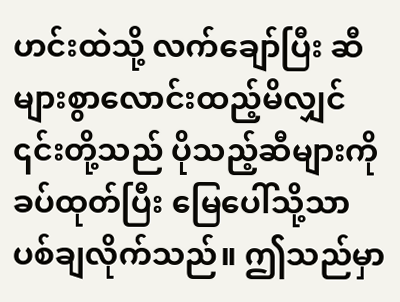ဟင်းထဲသို့ လက်ချော်ပြီး ဆီများစွာလောင်းထည့်မိလျှင် ၎င်းတို့သည် ပိုသည့်ဆီများကို ခပ်ထုတ်ပြီး မြေပေါ်သို့သာ ပစ်ချလိုက်သည်။ ဤသည်မှာ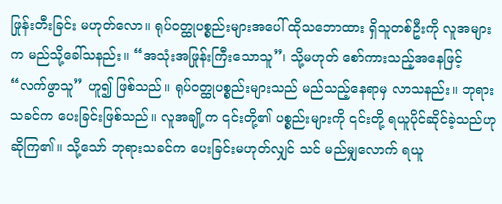ဖြုန်းတီးခြင်း မဟုတ်လော။ ရုပ်ဝတ္ထုပစ္စည်းများအပေါ် ထိုသဘောထား ရှိသူတစ်ဦးကို လူအများက မည်သို့ခေါ်သနည်း။ “အသုံးအဖြုန်းကြီးသောသူ”၊ သို့မဟုတ် စော်ကားသည့်အနေဖြင့် “လက်ဖွာသူ” ဟူ၍ ဖြစ်သည်။ ရုပ်ဝတ္ထုပစ္စည်းများသည် မည်သည့်နေရာမှ လာသနည်း။ ဘုရားသခင်က ပေးခြင်းဖြစ်သည်။ လူအချို့က ၎င်းတို့၏ ပစ္စည်းများကို ၎င်းတို့ ရယူပိုင်ဆိုင်ခဲ့သည်ဟု ဆိုကြ၏။ သို့သော် ဘုရားသခင်က ပေးခြင်းမဟုတ်လျှင် သင် မည်မျှလောက် ရယူ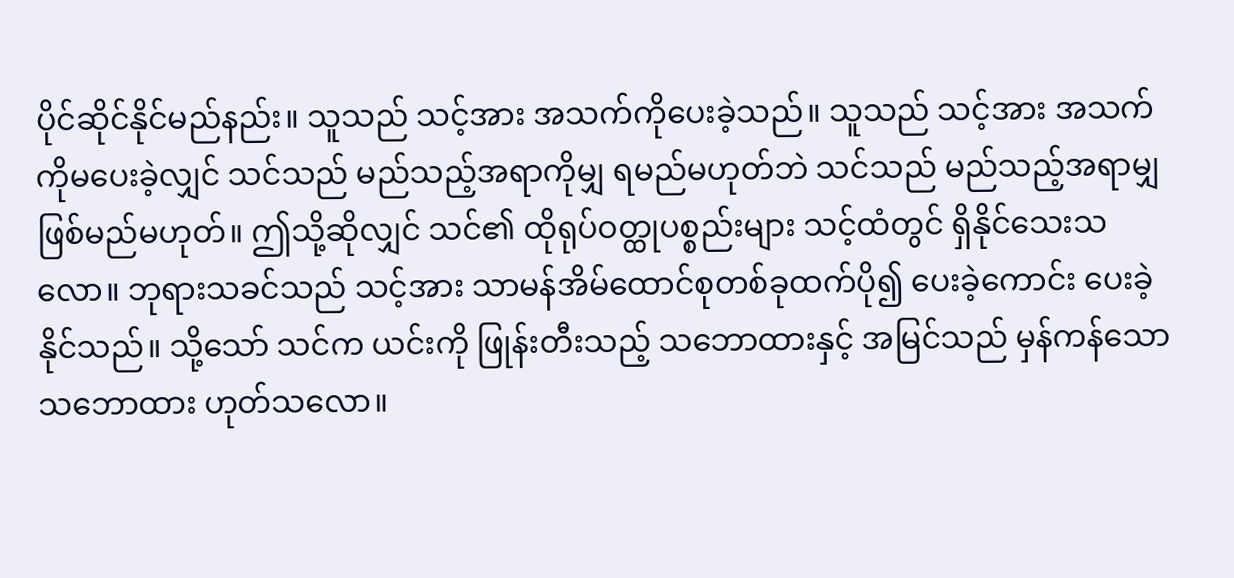ပိုင်ဆိုင်နိုင်မည်နည်း။ သူသည် သင့်အား အသက်ကိုပေးခဲ့သည်။ သူသည် သင့်အား အသက်ကိုမပေးခဲ့လျှင် သင်သည် မည်သည့်အရာကိုမျှ ရမည်မဟုတ်ဘဲ သင်သည် မည်သည့်အရာမျှ ဖြစ်မည်မဟုတ်။ ဤသို့ဆိုလျှင် သင်၏ ထိုရုပ်ဝတ္ထုပစ္စည်းများ သင့်ထံတွင် ရှိနိုင်သေးသလော။ ဘုရားသခင်သည် သင့်အား သာမန်အိမ်ထောင်စုတစ်ခုထက်ပို၍ ပေးခဲ့ကောင်း ပေးခဲ့နိုင်သည်။ သို့သော် သင်က ယင်းကို ဖြုန်းတီးသည့် သဘောထားနှင့် အမြင်သည် မှန်ကန်သော သဘောထား ဟုတ်သလော။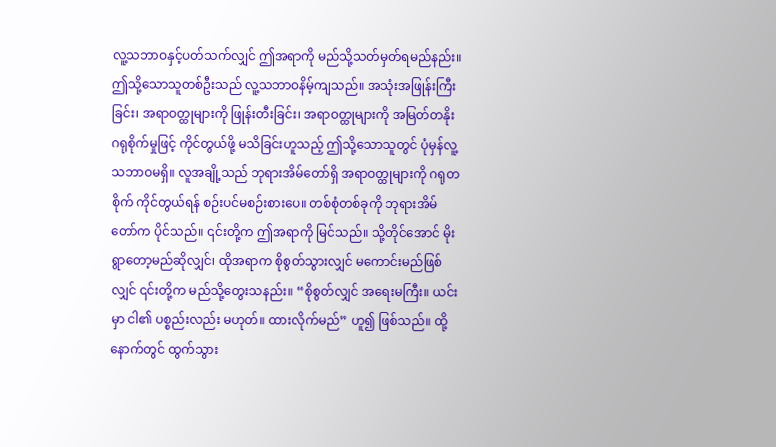လူ့သဘာဝနှင့်ပတ်သက်လျှင် ဤအရာကို မည်သို့သတ်မှတ်ရမည်နည်း။ ဤသို့သောသူတစ်ဦးသည် လူ့သဘာဝနိမ့်ကျသည်။ အသုံးအဖြုန်းကြီးခြင်း၊ အရာဝတ္ထုများကို ဖြုန်းတီးခြင်း၊ အရာဝတ္ထုများကို အမြတ်တနိုး ဂရုစိုက်မှုဖြင့် ကိုင်တွယ်ဖို့ မသိခြင်းဟူသည့် ဤသို့သောသူတွင် ပုံမှန်လူ့သဘာဝမရှိ။ လူအချို့သည် ဘုရားအိမ်တော်ရှိ အရာဝတ္ထုများကို ဂရုတစိုက် ကိုင်တွယ်ရန် စဉ်းပင်မစဉ်းစားပေ။ တစ်စုံတစ်ခုကို ဘုရားအိမ်တော်က ပိုင်သည်။ ၎င်းတို့က ဤအရာကို မြင်သည်။ သို့တိုင်အောင် မိုးရွာတော့မည်ဆိုလျှင်၊ ထိုအရာက စိုစွတ်သွားလျှင် မကောင်းမည်ဖြစ်လျှင် ၎င်းတို့က မည်သို့တွေးသနည်း။ “စိုစွတ်လျှင် အရေးမကြီး။ ယင်းမှာ ငါ၏ ပစ္စည်းလည်း မဟုတ်။ ထားလိုက်မည်” ဟူ၍ ဖြစ်သည်။ ထို့နောက်တွင် ထွက်သွား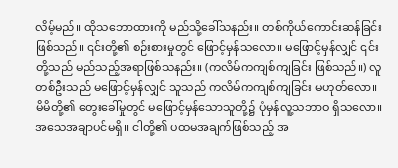လိမ့်မည်။ ထိုသဘောထားကို မည်သို့ခေါ်သနည်း။ တစ်ကိုယ်ကောင်းဆန်ခြင်း ဖြစ်သည်။ ၎င်းတို့၏ စဉ်းစားမှုတွင် ဖြောင့်မှန်သလော။ မဖြောင့်မှန်လျှင် ၎င်းတို့သည် မည်သည့်အရာဖြစ်သနည်း။ (ကလိမ်ကကျစ်ကျခြင်း ဖြစ်သည်။) လူတစ်ဦးသည် မဖြောင့်မှန်လျှင် သူသည် ကလိမ်ကကျစ်ကျခြင်း မဟုတ်လော။ မိမိတို့၏ တွေးခေါ်မှုတွင် မဖြောင့်မှန်သောသူတို့၌ ပုံမှန်လူ့သဘာဝ ရှိသလော။ အသေအချာပင်မရှိ။ ငါတို့၏ ပထမအချက်ဖြစ်သည့် အ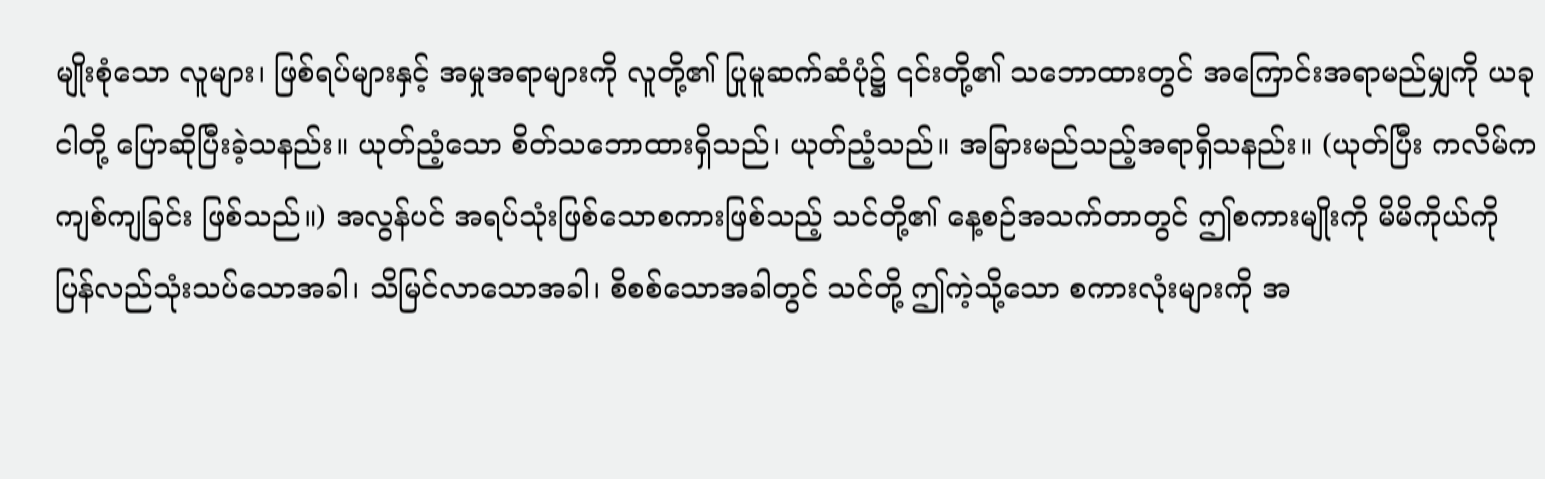မျိုးစုံသော လူများ၊ ဖြစ်ရပ်များနှင့် အမှုအရာများကို လူတို့၏ ပြုမူဆက်ဆံပုံ၌ ၎င်းတို့၏ သဘောထားတွင် အကြောင်းအရာမည်မျှကို ယခု ငါတို့ ပြောဆိုပြီးခဲ့သနည်း။ ယုတ်ညံ့သော စိတ်သဘောထားရှိသည်၊ ယုတ်ညံ့သည်။ အခြားမည်သည့်အရာရှိသနည်း။ (ယုတ်ပြီး ကလိမ်ကကျစ်ကျခြင်း ဖြစ်သည်။) အလွန်ပင် အရပ်သုံးဖြစ်သောစကားဖြစ်သည့် သင်တို့၏ နေ့စဉ်အသက်တာတွင် ဤစကားမျိုးကို မိမိကိုယ်ကို ပြန်လည်သုံးသပ်သောအခါ၊ သိမြင်လာသောအခါ၊ စိစစ်သောအခါတွင် သင်တို့ ဤကဲ့သို့သော စကားလုံးများကို အ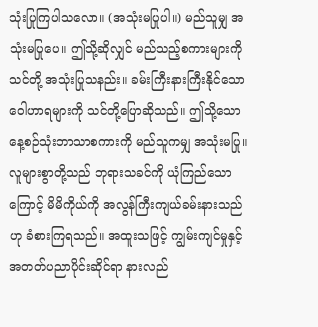သုံးပြုကြပါသလော။ (အသုံးမပြုပါ။) မည်သူမျှ အသုံးမပြုပေ။ ဤသို့ဆိုလျှင် မည်သည့်စကားများကို သင်တို့ အသုံးပြုသနည်း။ ခမ်းကြီးနားကြီးနိုင်သော ဝေါဟာရများကို သင်တို့ပြောဆိုသည်။ ဤသို့သော နေ့စဉ်သုံးဘာသာစကားကို မည်သူကမျှ အသုံးမပြု။
လူများစွာတို့သည် ဘုရားသခင်ကို ယုံကြည်သောကြောင့် မိမိကိုယ်ကို အလွန်ကြီးကျယ်ခမ်းနားသည်ဟု ခံစားကြရသည်။ အထူးသဖြင့် ကျွမ်းကျင်မှုနှင့် အတတ်ပညာပိုင်းဆိုင်ရာ နားလည်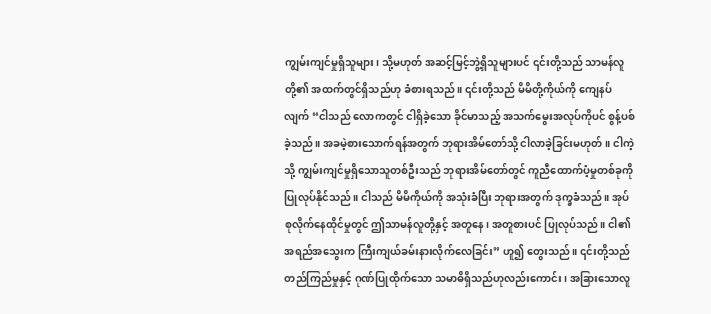ကျွမ်းကျင်မှုရှိသူများ၊ သို့မဟုတ် အဆင့်မြင့်ဘွဲ့ရှိသူများပင် ၎င်းတို့သည် သာမန်လူတို့၏ အထက်တွင်ရှိသည်ဟု ခံစားရသည်။ ၎င်းတို့သည် မိမိတို့ကိုယ်ကို ကျေနပ်လျက် “ငါသည် လောကတွင် ငါရှိခဲ့သော ခိုင်မာသည့် အသက်မွေးအလုပ်ကိုပင် စွန့်ပစ်ခဲ့သည်။ အခမဲ့စားသောက်ရန်အတွက် ဘုရားအိမ်တော်သို့ ငါလာခဲ့ခြင်းမဟုတ်။ ငါကဲ့သို့ ကျွမ်းကျင်မှုရှိသောသူတစ်ဦးသည် ဘုရားအိမ်တော်တွင် ကူညီထောက်ပံ့မှုတစ်ခုကို ပြုလုပ်နိုင်သည်။ ငါသည် မိမိကိုယ်ကို အသုံးခံပြီး ဘုရားအတွက် ဒုက္ခခံသည်။ အုပ်စုလိုက်နေထိုင်မှုတွင် ဤသာမန်လူတို့နှင့် အတူနေ၊ အတူစားပင် ပြုလုပ်သည်။ ငါ၏ အရည်အသွေးက ကြီးကျယ်ခမ်းနားလိုက်လေခြင်း” ဟူ၍ တွေးသည်။ ၎င်းတို့သည် တည်ကြည်မှုနှင့် ဂုဏ်ပြုထိုက်သော သမာဓိရှိသည်ဟုလည်းကောင်း၊ အခြားသောလူ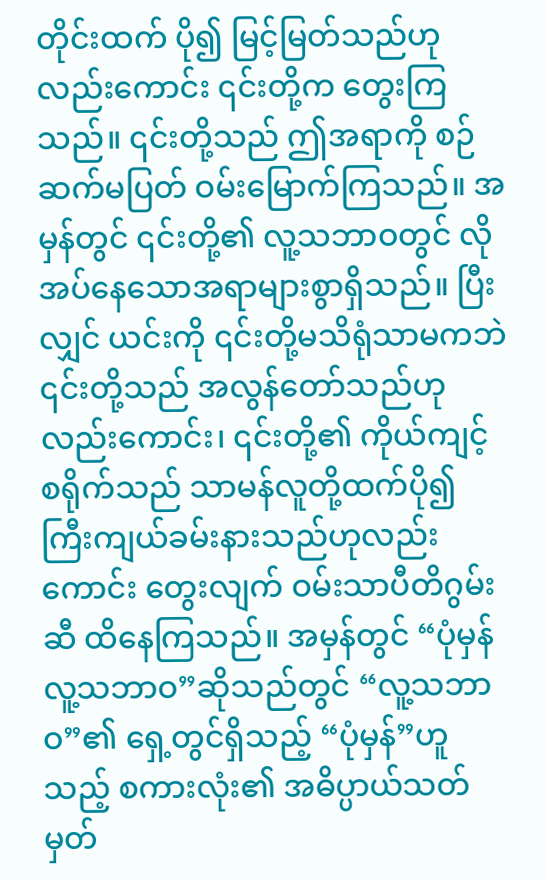တိုင်းထက် ပို၍ မြင့်မြတ်သည်ဟုလည်းကောင်း ၎င်းတို့က တွေးကြသည်။ ၎င်းတို့သည် ဤအရာကို စဉ်ဆက်မပြတ် ဝမ်းမြောက်ကြသည်။ အမှန်တွင် ၎င်းတို့၏ လူ့သဘာဝတွင် လိုအပ်နေသောအရာများစွာရှိသည်။ ပြီးလျှင် ယင်းကို ၎င်းတို့မသိရုံသာမကဘဲ ၎င်းတို့သည် အလွန်တော်သည်ဟုလည်းကောင်း၊ ၎င်းတို့၏ ကိုယ်ကျင့်စရိုက်သည် သာမန်လူတို့ထက်ပို၍ ကြီးကျယ်ခမ်းနားသည်ဟုလည်းကောင်း တွေးလျက် ဝမ်းသာပီတိဂွမ်းဆီ ထိနေကြသည်။ အမှန်တွင် “ပုံမှန်လူ့သဘာဝ”ဆိုသည်တွင် “လူ့သဘာဝ”၏ ရှေ့တွင်ရှိသည့် “ပုံမှန်”ဟူသည့် စကားလုံး၏ အဓိပ္ပာယ်သတ်မှတ်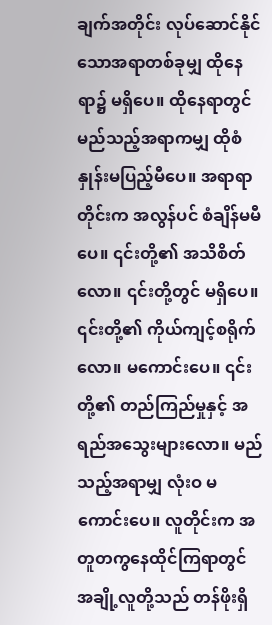ချက်အတိုင်း လုပ်ဆောင်နိုင်သောအရာတစ်ခုမျှ ထိုနေရာ၌ မရှိပေ။ ထိုနေရာတွင် မည်သည့်အရာကမျှ ထိုစံနှုန်းမပြည့်မီပေ။ အရာရာတိုင်းက အလွန်ပင် စံချိန်မမီပေ။ ၎င်းတို့၏ အသိစိတ်လော။ ၎င်းတို့တွင် မရှိပေ။ ၎င်းတို့၏ ကိုယ်ကျင့်စရိုက်လော။ မကောင်းပေ။ ၎င်းတို့၏ တည်ကြည်မှုနှင့် အရည်အသွေးများလော။ မည်သည့်အရာမျှ လုံးဝ မကောင်းပေ။ လူတိုင်းက အတူတကွနေထိုင်ကြရာတွင် အချို့လူတို့သည် တန်ဖိုးရှိ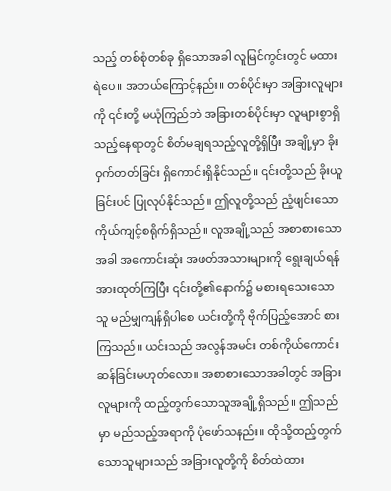သည့် တစ်စုံတစ်ခု ရှိသောအခါ လူမြင်ကွင်းတွင် မထားရဲပေ။ အဘယ်ကြောင့်နည်း။ တစ်ပိုင်းမှာ အခြားလူများကို ၎င်းတို့ မယုံကြည်ဘဲ အခြားတစ်ပိုင်းမှာ လူများစွာရှိသည့်နေရာတွင် စိတ်မချရသည့်လူတို့ရှိပြီး အချို့မှာ ခိုးဝှက်တတ်ခြင်း ရှိကောင်းရှိနိုင်သည်။ ၎င်းတို့သည် ခိုးယူခြင်းပင် ပြုလုပ်နိုင်သည်။ ဤလူတို့သည် ညံ့ဖျင်းသော ကိုယ်ကျင့်စရိုက်ရှိသည်။ လူအချို့သည် အစာစားသောအခါ အကောင်းဆုံး အဖတ်အသားများကို ရွေးချယ်ရန် အားထုတ်ကြပြီး ၎င်းတို့၏နောက်၌ မစားရသေးသောသူ မည်မျှကျန်ရှိပါစေ ယင်းတို့ကို ဗိုက်ပြည့်အောင် စားကြသည်။ ယင်းသည် အလွန်အမင်း တစ်ကိုယ်ကောင်းဆန်ခြင်းမဟုတ်လော။ အစာစားသောအခါတွင် အခြားလူများကို ထည့်တွက်သောသူအချို့ရှိသည်။ ဤသည်မှာ မည်သည့်အရာကို ပုံဖော်သနည်း။ ထိုသို့ထည့်တွက်သောသူများသည် အခြားလူတို့ကို စိတ်ထဲထား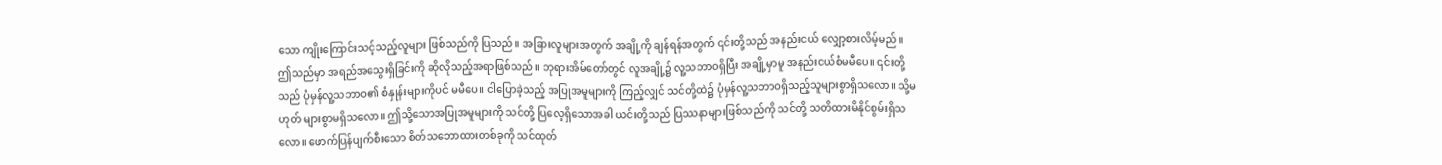သော ကျိုးကြောင်းသင့်သည့်လူများ ဖြစ်သည်ကို ပြသည်။ အခြားလူများအတွက် အချို့ကို ချန်ရန်အတွက် ၎င်းတို့သည် အနည်းငယ် လျှော့စားလိမ့်မည်။ ဤသည်မှာ အရည်အသွေးရှိခြင်းကို ဆိုလိုသည့်အရာဖြစ်သည်။ ဘုရားအိမ်တော်တွင် လူအချို့၌ လူ့သဘာဝရှိပြီး အချို့မှာမူ အနည်းငယ်စံမမီပေ။ ၎င်းတို့သည် ပုံမှန်လူ့သဘာဝ၏ စံနှုန်းများကိုပင် မမီပေ။ ငါပြောခဲ့သည့် အပြုအမူများကို ကြည့်လျှင် သင်တို့ထဲ၌ ပုံမှန်လူ့သဘာဝရှိသည့်သူများစွာရှိသလော။ သို့မဟုတ် များစွာမရှိသလော။ ဤသို့သောအပြုအမူများကို သင်တို့ ပြလေ့ရှိသောအခါ ယင်းတို့သည် ပြဿနာများဖြစ်သည်ကို သင်တို့ သတိထားမိနိုင်စွမ်းရှိသလော။ ဖောက်ပြန်ပျက်စီးသော စိတ်သဘောထားတစ်ခုကို သင်ထုတ်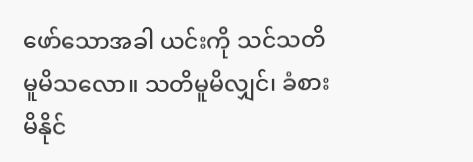ဖော်သောအခါ ယင်းကို သင်သတိမူမိသလော။ သတိမူမိလျှင်၊ ခံစားမိနိုင်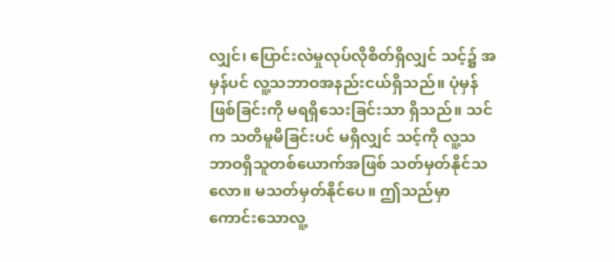လျှင်၊ ပြောင်းလဲမှုလုပ်လိုစိတ်ရှိလျှင် သင့်၌ အမှန်ပင် လူ့သဘာဝအနည်းငယ်ရှိသည်။ ပုံမှန်ဖြစ်ခြင်းကို မရရှိသေးခြင်းသာ ရှိသည်။ သင်က သတိမူမိခြင်းပင် မရှိလျှင် သင့်ကို လူ့သဘာဝရှိသူတစ်ယောက်အဖြစ် သတ်မှတ်နိုင်သလော။ မသတ်မှတ်နိုင်ပေ။ ဤသည်မှာ ကောင်းသောလူ့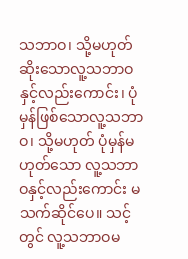သဘာဝ၊ သို့မဟုတ် ဆိုးသောလူ့သဘာဝနှင့်လည်းကောင်း၊ ပုံမှန်ဖြစ်သောလူ့သဘာဝ၊ သို့မဟုတ် ပုံမှန်မဟုတ်သော လူ့သဘာဝနှင့်လည်းကောင်း မသက်ဆိုင်ပေ။ သင့်တွင် လူ့သဘာဝမ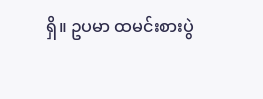ရှိ။ ဥပမာ ထမင်းစားပွဲ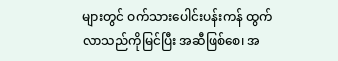များတွင် ဝက်သားပေါင်းပန်းကန် ထွက်လာသည်ကိုမြင်ပြီး အဆီဖြစ်စေ၊ အ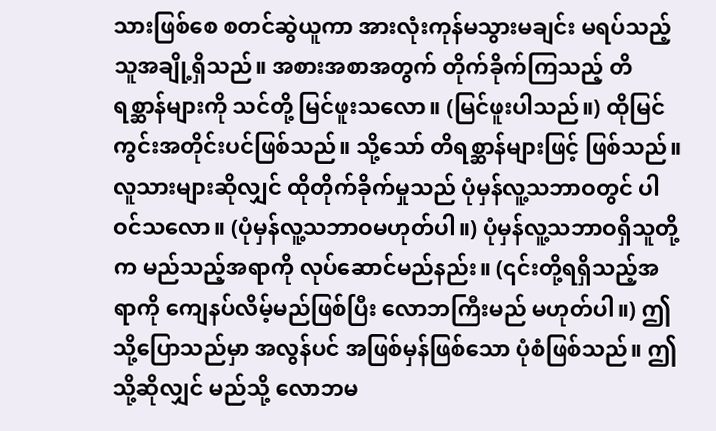သားဖြစ်စေ စတင်ဆွဲယူကာ အားလုံးကုန်မသွားမချင်း မရပ်သည့်သူအချို့ရှိသည်။ အစားအစာအတွက် တိုက်ခိုက်ကြသည့် တိရစ္ဆာန်များကို သင်တို့ မြင်ဖူးသလော။ (မြင်ဖူးပါသည်။) ထိုမြင်ကွင်းအတိုင်းပင်ဖြစ်သည်။ သို့သော် တိရစ္ဆာန်များဖြင့် ဖြစ်သည်။ လူသားများဆိုလျှင် ထိုတိုက်ခိုက်မှုသည် ပုံမှန်လူ့သဘာဝတွင် ပါဝင်သလော။ (ပုံမှန်လူ့သဘာဝမဟုတ်ပါ။) ပုံမှန်လူ့သဘာဝရှိသူတို့က မည်သည့်အရာကို လုပ်ဆောင်မည်နည်း။ (၎င်းတို့ရရှိသည့်အရာကို ကျေနပ်လိမ့်မည်ဖြစ်ပြီး လောဘကြီးမည် မဟုတ်ပါ။) ဤသို့ပြောသည်မှာ အလွန်ပင် အဖြစ်မှန်ဖြစ်သော ပုံစံဖြစ်သည်။ ဤသို့ဆိုလျှင် မည်သို့ လောဘမ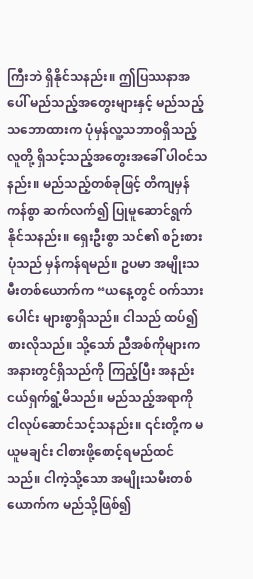ကြီးဘဲ ရှိနိုင်သနည်း။ ဤပြဿနာအပေါ် မည်သည့်အတွေးများနှင့် မည်သည့်သဘောထားက ပုံမှန်လူ့သဘာဝရှိသည့် လူတို့ ရှိသင့်သည့်အတွေးအခေါ် ပါဝင်သနည်း။ မည်သည့်တစ်ခုဖြင့် တိကျမှန်ကန်စွာ ဆက်လက်၍ ပြုမူဆောင်ရွက်နိုင်သနည်း။ ရှေးဦးစွာ သင်၏ စဉ်းစားပုံသည် မှန်ကန်ရမည်။ ဥပမာ အမျိုးသမီးတစ်ယောက်က “ယနေ့တွင် ဝက်သားပေါင်း များစွာရှိသည်။ ငါသည် ထပ်၍စားလိုသည်။ သို့သော် ညီအစ်ကိုများက အနားတွင်ရှိသည်ကို ကြည့်ပြီး အနည်းငယ်ရှက်ရွံ့မိသည်။ မည်သည့်အရာကို ငါလုပ်ဆောင်သင့်သနည်း။ ၎င်းတို့က မယူမချင်း ငါစားဖို့စောင့်ရမည်ထင်သည်။ ငါကဲ့သို့သော အမျိုးသမီးတစ်ယောက်က မည်သို့ဖြစ်၍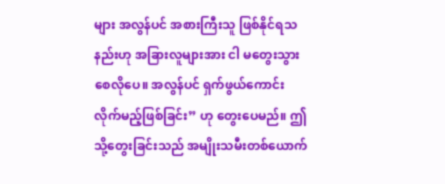များ အလွန်ပင် အစားကြီးသူ ဖြစ်နိုင်ရသနည်းဟု အခြားလူများအား ငါ မတွေးသွားစေလိုပေ။ အလွန်ပင် ရှက်ဖွယ်ကောင်းလိုက်မည့်ဖြစ်ခြင်း” ဟု တွေးပေမည်။ ဤသို့တွေးခြင်းသည် အမျိုးသမီးတစ်ယောက်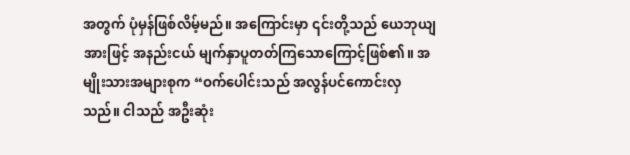အတွက် ပုံမှန်ဖြစ်လိမ့်မည်။ အကြောင်းမှာ ၎င်းတို့သည် ယေဘုယျအားဖြင့် အနည်းငယ် မျက်နှာပူတတ်ကြသောကြောင့်ဖြစ်၏။ အမျိုးသားအများစုက “ဝက်ပေါင်းသည် အလွန်ပင်ကောင်းလှသည်။ ငါသည် အဦးဆုံး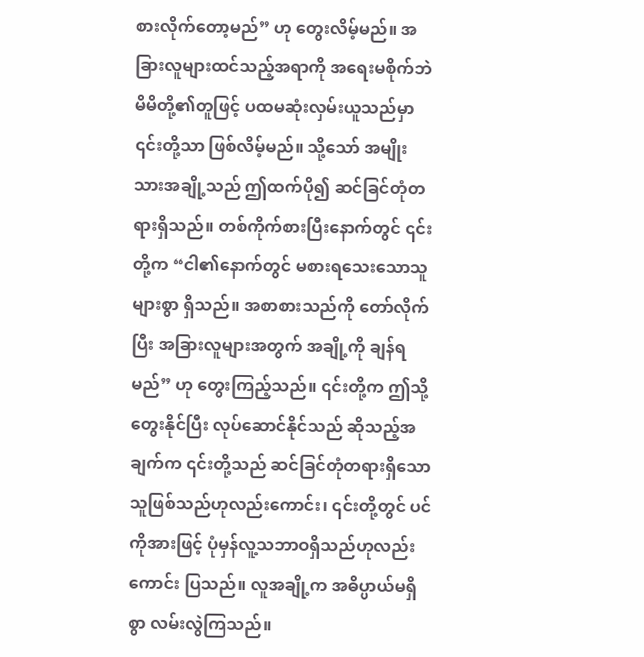စားလိုက်တော့မည်” ဟု တွေးလိမ့်မည်။ အခြားလူများထင်သည့်အရာကို အရေးမစိုက်ဘဲ မိမိတို့၏တူဖြင့် ပထမဆုံးလှမ်းယူသည်မှာ ၎င်းတို့သာ ဖြစ်လိမ့်မည်။ သို့သော် အမျိုးသားအချို့သည် ဤထက်ပို၍ ဆင်ခြင်တုံတရားရှိသည်။ တစ်ကိုက်စားပြီးနောက်တွင် ၎င်းတို့က “ငါ၏နောက်တွင် မစားရသေးသောသူများစွာ ရှိသည်။ အစာစားသည်ကို တော်လိုက်ပြီး အခြားလူများအတွက် အချို့ကို ချန်ရမည်” ဟု တွေးကြည့်သည်။ ၎င်းတို့က ဤသို့ တွေးနိုင်ပြီး လုပ်ဆောင်နိုင်သည် ဆိုသည့်အချက်က ၎င်းတို့သည် ဆင်ခြင်တုံတရားရှိသောသူဖြစ်သည်ဟုလည်းကောင်း၊ ၎င်းတို့တွင် ပင်ကိုအားဖြင့် ပုံမှန်လူ့သဘာဝရှိသည်ဟုလည်းကောင်း ပြသည်။ လူအချို့က အဓိပ္ပာယ်မရှိစွာ လမ်းလွဲကြသည်။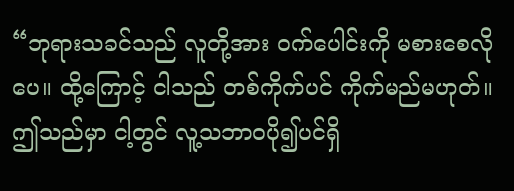“ဘုရားသခင်သည် လူတို့အား ဝက်ပေါင်းကို မစားစေလိုပေ။ ထို့ကြောင့် ငါသည် တစ်ကိုက်ပင် ကိုက်မည်မဟုတ်။ ဤသည်မှာ ငါ့တွင် လူ့သဘာဝပို၍ပင်ရှိ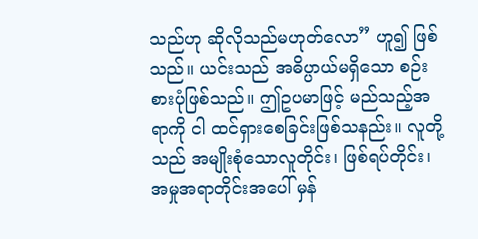သည်ဟု ဆိုလိုသည်မဟုတ်လော” ဟူ၍ ဖြစ်သည်။ ယင်းသည် အဓိပ္ပာယ်မရှိသော စဉ်းစားပုံဖြစ်သည်။ ဤဥပမာဖြင့် မည်သည့်အရာကို ငါ ထင်ရှားစေခြင်းဖြစ်သနည်း။ လူတို့သည် အမျိုးစုံသောလူတိုင်း၊ ဖြစ်ရပ်တိုင်း၊ အမှုအရာတိုင်းအပေါ် မှန်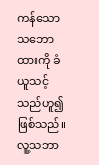ကန်သောသဘောထားကို ခံယူသင့်သည်ဟူ၍ ဖြစ်သည်။ လူ့သဘာ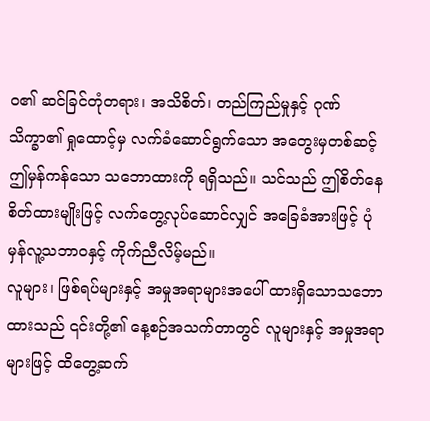ဝ၏ ဆင်ခြင်တုံတရား၊ အသိစိတ်၊ တည်ကြည်မှုနှင့် ဂုဏ်သိက္ခာ၏ ရှုထောင့်မှ လက်ခံဆောင်ရွက်သော အတွေးမှတစ်ဆင့် ဤမှန်ကန်သော သဘောထားကို ရရှိသည်။ သင်သည် ဤစိတ်နေစိတ်ထားမျိုးဖြင့် လက်တွေ့လုပ်ဆောင်လျှင် အခြေခံအားဖြင့် ပုံမှန်လူ့သဘာဝနှင့် ကိုက်ညီလိမ့်မည်။
လူများ၊ ဖြစ်ရပ်များနှင့် အမှုအရာများအပေါ် ထားရှိသောသဘောထားသည် ၎င်းတို့၏ နေ့စဉ်အသက်တာတွင် လူများနှင့် အမှုအရာများဖြင့် ထိတွေ့ဆက်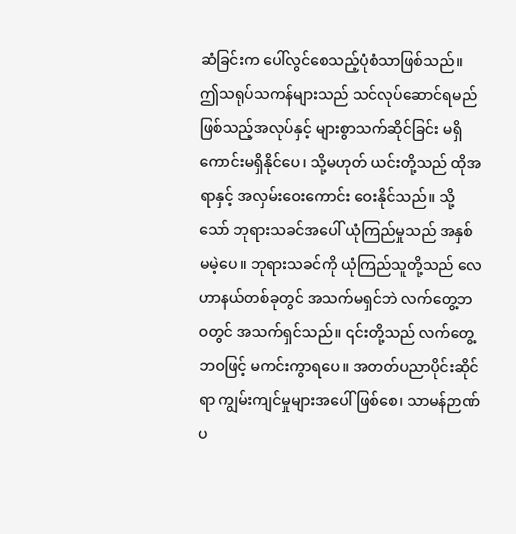ဆံခြင်းက ပေါ်လွင်စေသည့်ပုံစံသာဖြစ်သည်။ ဤသရုပ်သကန်များသည် သင်လုပ်ဆောင်ရမည် ဖြစ်သည့်အလုပ်နှင့် များစွာသက်ဆိုင်ခြင်း မရှိကောင်းမရှိနိုင်ပေ၊ သို့မဟုတ် ယင်းတို့သည် ထိုအရာနှင့် အလှမ်းဝေးကောင်း ဝေးနိုင်သည်။ သို့သော် ဘုရားသခင်အပေါ် ယုံကြည်မှုသည် အနှစ်မမဲ့ပေ။ ဘုရားသခင်ကို ယုံကြည်သူတို့သည် လေဟာနယ်တစ်ခုတွင် အသက်မရှင်ဘဲ လက်တွေ့ဘဝတွင် အသက်ရှင်သည်။ ၎င်းတို့သည် လက်တွေ့ဘဝဖြင့် မကင်းကွာရပေ။ အတတ်ပညာပိုင်းဆိုင်ရာ ကျွမ်းကျင်မှုများအပေါ်ဖြစ်စေ၊ သာမန်ဉာဏ်ပ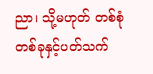ညာ၊ သို့မဟုတ် တစ်စုံတစ်ခုနှင့်ပတ်သက်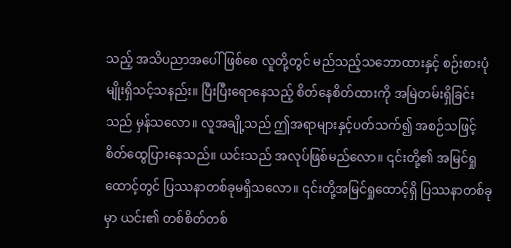သည့် အသိပညာအပေါ်ဖြစ်စေ လူတို့တွင် မည်သည့်သဘောထားနှင့် စဉ်းစားပုံမျိုးရှိသင့်သနည်း။ ပြီးပြီးရောနေသည့် စိတ်နေစိတ်ထားကို အမြဲတမ်းရှိခြင်းသည် မှန်သလော။ လူအချို့သည် ဤအရာများနှင့်ပတ်သက်၍ အစဉ်သဖြင့် စိတ်ထွေပြားနေသည်။ ယင်းသည် အလုပ်ဖြစ်မည်လော။ ၎င်းတို့၏ အမြင်ရှုထောင့်တွင် ပြဿနာတစ်ခုမရှိသလော။ ၎င်းတို့အမြင်ရှုထောင့်ရှိ ပြဿနာတစ်ခုမှာ ယင်း၏ တစ်စိတ်တစ်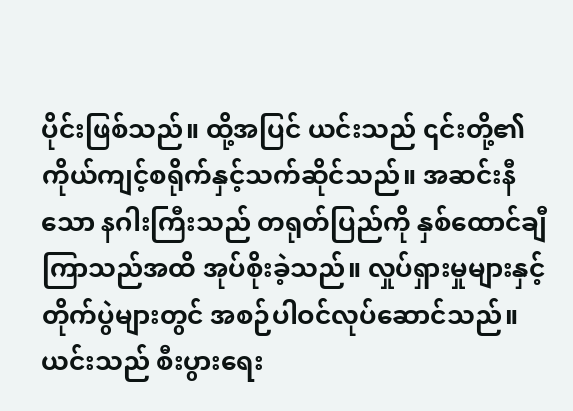ပိုင်းဖြစ်သည်။ ထို့အပြင် ယင်းသည် ၎င်းတို့၏ ကိုယ်ကျင့်စရိုက်နှင့်သက်ဆိုင်သည်။ အဆင်းနီသော နဂါးကြီးသည် တရုတ်ပြည်ကို နှစ်ထောင်ချီကြာသည်အထိ အုပ်စိုးခဲ့သည်။ လှုပ်ရှားမှုများနှင့် တိုက်ပွဲများတွင် အစဉ်ပါဝင်လုပ်ဆောင်သည်။ ယင်းသည် စီးပွားရေး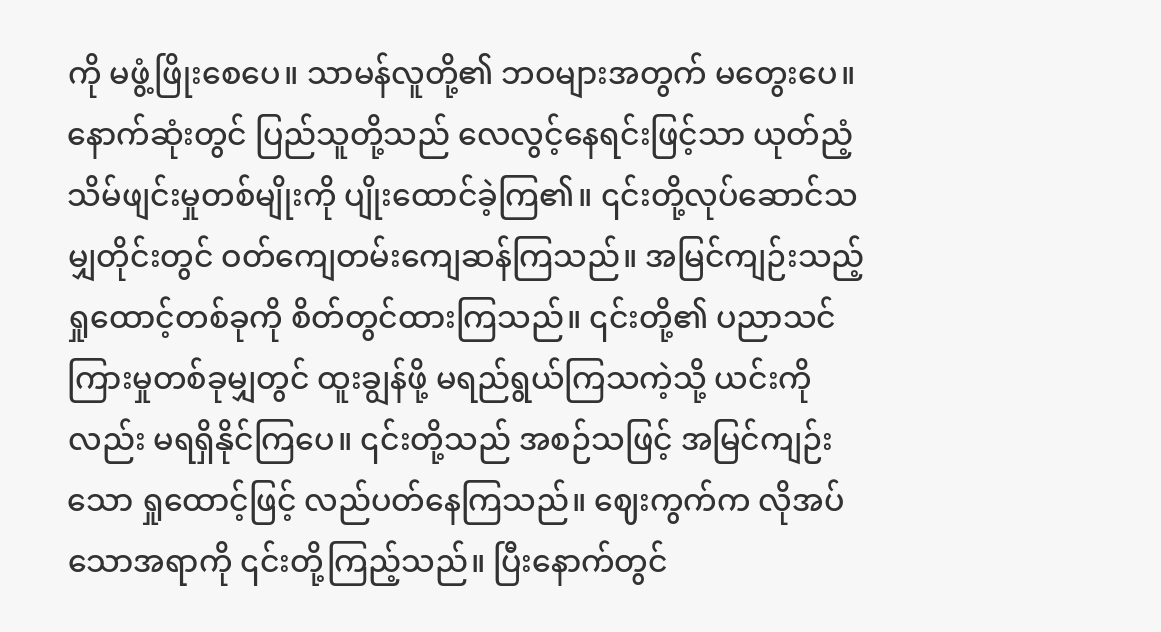ကို မဖွံ့ဖြိုးစေပေ။ သာမန်လူတို့၏ ဘဝများအတွက် မတွေးပေ။ နောက်ဆုံးတွင် ပြည်သူတို့သည် လေလွင့်နေရင်းဖြင့်သာ ယုတ်ညံ့သိမ်ဖျင်းမှုတစ်မျိုးကို ပျိုးထောင်ခဲ့ကြ၏။ ၎င်းတို့လုပ်ဆောင်သမျှတိုင်းတွင် ဝတ်ကျေတမ်းကျေဆန်ကြသည်။ အမြင်ကျဉ်းသည့် ရှုထောင့်တစ်ခုကို စိတ်တွင်ထားကြသည်။ ၎င်းတို့၏ ပညာသင်ကြားမှုတစ်ခုမျှတွင် ထူးချွန်ဖို့ မရည်ရွယ်ကြသကဲ့သို့ ယင်းကိုလည်း မရရှိနိုင်ကြပေ။ ၎င်းတို့သည် အစဉ်သဖြင့် အမြင်ကျဉ်းသော ရှုထောင့်ဖြင့် လည်ပတ်နေကြသည်။ ဈေးကွက်က လိုအပ်သောအရာကို ၎င်းတို့ကြည့်သည်။ ပြီးနောက်တွင်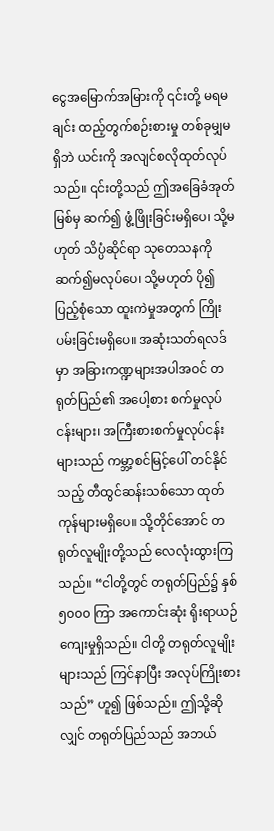ငွေအမြောက်အမြားကို ၎င်းတို့ မရမချင်း ထည့်တွက်စဉ်းစားမှု တစ်ခုမျှမရှိဘဲ ယင်းကို အလျင်စလိုထုတ်လုပ်သည်။ ၎င်းတို့သည် ဤအခြေခံအုတ်မြစ်မှ ဆက်၍ ဖွံ့ဖြိုးခြင်းမရှိပေ၊ သို့မဟုတ် သိပ္ပံဆိုင်ရာ သုတေသနကို ဆက်၍မလုပ်ပေ၊ သို့မဟုတ် ပို၍ပြည့်စုံသော ထူးကဲမှုအတွက် ကြိုးပမ်းခြင်းမရှိပေ။ အဆုံးသတ်ရလဒ်မှာ အခြားကဏ္ဍများအပါအဝင် တရုတ်ပြည်၏ အပေါ့စား စက်မှုလုပ်ငန်းများ၊ အကြီးစားစက်မှုလုပ်ငန်းများသည် ကမ္ဘာ့စင်မြင့်ပေါ် တင်နိုင်သည့် တီထွင်ဆန်းသစ်သော ထုတ်ကုန်များမရှိပေ။ သို့တိုင်အောင် တရုတ်လူမျိုးတို့သည် လေလုံးထွားကြသည်။ “ငါတို့တွင် တရုတ်ပြည်၌ နှစ် ၅၀၀၀ ကြာ အကောင်းဆုံး ရိုးရာယဉ်ကျေးမှုရှိသည်။ ငါတို့ တရုတ်လူမျိုးများသည် ကြင်နာပြီး အလုပ်ကြိုးစားသည်” ဟူ၍ ဖြစ်သည်။ ဤသို့ဆိုလျှင် တရုတ်ပြည်သည် အဘယ်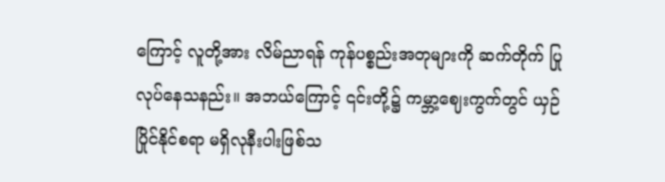ကြောင့် လူတို့အား လိမ်ညာရန် ကုန်ပစ္စည်းအတုများကို ဆက်တိုက် ပြုလုပ်နေသနည်း။ အဘယ်ကြောင့် ၎င်းတို့၌ ကမ္ဘာ့ဈေးကွက်တွင် ယှဉ်ပြိုင်နိုင်စရာ မရှိလုနီးပါးဖြစ်သ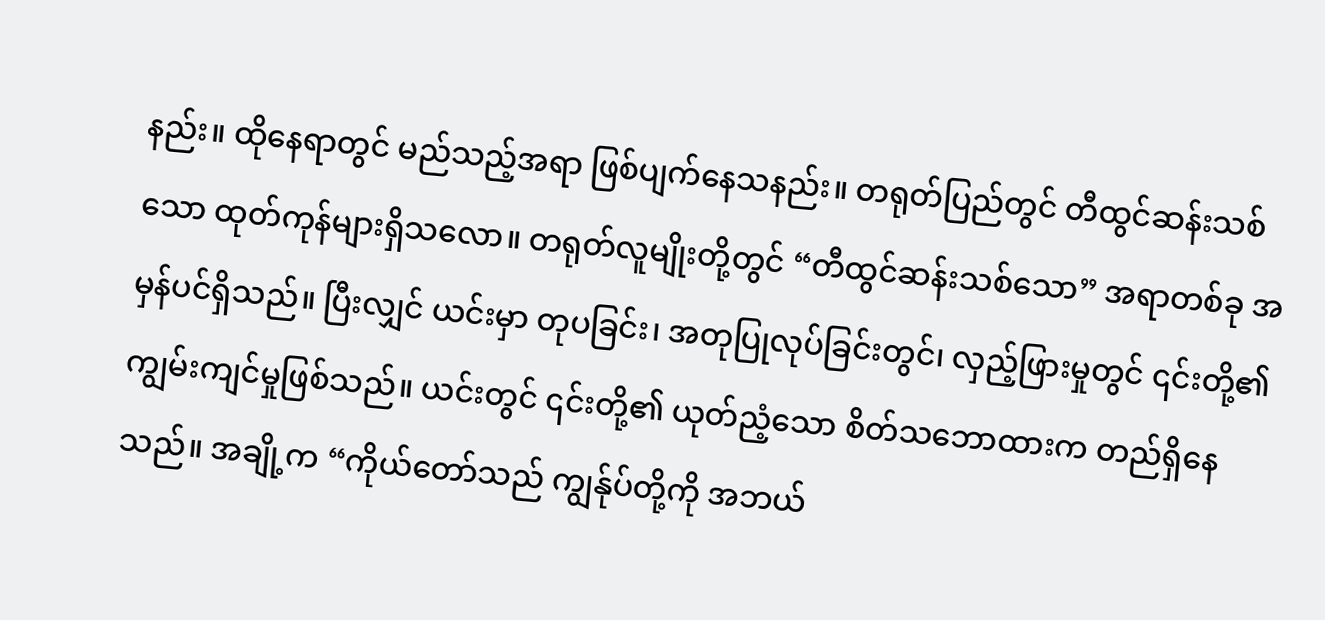နည်း။ ထိုနေရာတွင် မည်သည့်အရာ ဖြစ်ပျက်နေသနည်း။ တရုတ်ပြည်တွင် တီထွင်ဆန်းသစ်သော ထုတ်ကုန်များရှိသလော။ တရုတ်လူမျိုးတို့တွင် “တီထွင်ဆန်းသစ်သော” အရာတစ်ခု အမှန်ပင်ရှိသည်။ ပြီးလျှင် ယင်းမှာ တုပခြင်း၊ အတုပြုလုပ်ခြင်းတွင်၊ လှည့်ဖြားမှုတွင် ၎င်းတို့၏ ကျွမ်းကျင်မှုဖြစ်သည်။ ယင်းတွင် ၎င်းတို့၏ ယုတ်ညံ့သော စိတ်သဘောထားက တည်ရှိနေသည်။ အချို့က “ကိုယ်တော်သည် ကျွန်ုပ်တို့ကို အဘယ်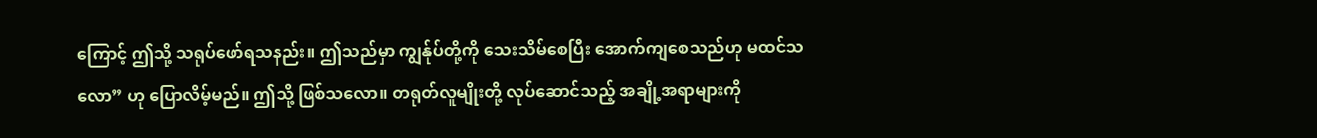ကြောင့် ဤသို့ သရုပ်ဖော်ရသနည်း။ ဤသည်မှာ ကျွန်ုပ်တို့ကို သေးသိမ်စေပြီး အောက်ကျစေသည်ဟု မထင်သလော” ဟု ပြောလိမ့်မည်။ ဤသို့ ဖြစ်သလော။ တရုတ်လူမျိုးတို့ လုပ်ဆောင်သည့် အချို့အရာများကို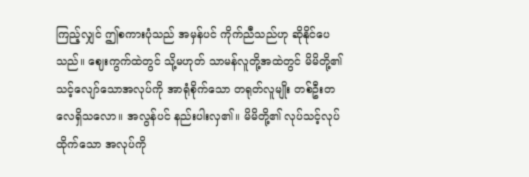ကြည့်လျှင် ဤစကားပုံသည် အမှန်ပင် ကိုက်ညီသည်ဟု ဆိုနိုင်ပေသည်။ ဈေးကွက်ထဲတွင် သို့မဟုတ် သာမန်လူတို့အထဲတွင် မိမိတို့၏ သင့်လျော်သောအလုပ်ကို အာရုံစိုက်သော တရုတ်လူမျိုး တစ်ဦးတလေရှိသလော။ အလွန်ပင် နည်းပါးလှ၏။ မိမိတို့၏ လုပ်သင့်လုပ်ထိုက်သော အလုပ်ကို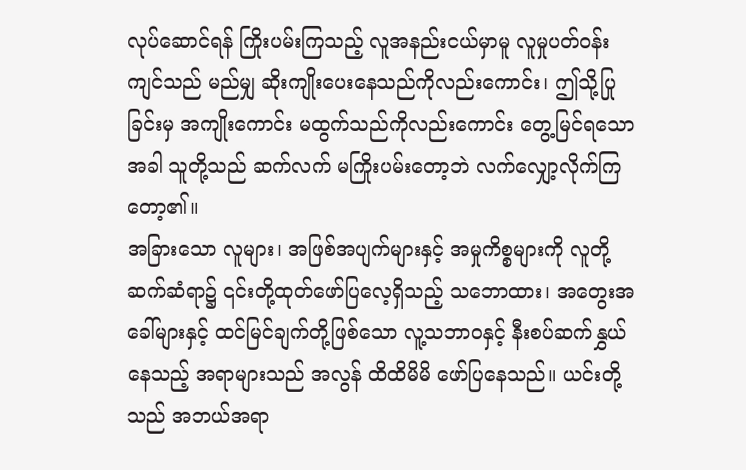လုပ်ဆောင်ရန် ကြိုးပမ်းကြသည့် လူအနည်းငယ်မှာမူ လူမှုပတ်ဝန်းကျင်သည် မည်မျှ ဆိုးကျိုးပေးနေသည်ကိုလည်းကောင်း၊ ဤသို့ပြုခြင်းမှ အကျိုးကောင်း မထွက်သည်ကိုလည်းကောင်း တွေ့မြင်ရသောအခါ သူတို့သည် ဆက်လက် မကြိုးပမ်းတော့ဘဲ လက်လျှော့လိုက်ကြတော့၏။
အခြားသော လူများ၊ အဖြစ်အပျက်များနှင့် အမှုကိစ္စများကို လူတို့ဆက်ဆံရာ၌ ၎င်းတို့ထုတ်ဖော်ပြလေ့ရှိသည့် သဘောထား၊ အတွေးအခေါ်များနှင့် ထင်မြင်ချက်တို့ဖြစ်သော လူ့သဘာဝနှင့် နီးစပ်ဆက်နွှယ်နေသည့် အရာများသည် အလွန် ထိထိမိမိ ဖော်ပြနေသည်။ ယင်းတို့သည် အဘယ်အရာ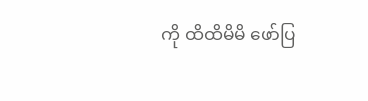ကို ထိထိမိမိ ဖော်ပြ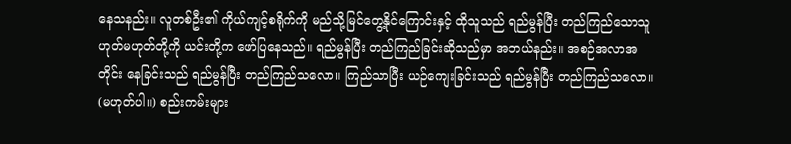နေသနည်း။ လူတစ်ဦး၏ ကိုယ်ကျင့်စရိုက်ကို မည်သို့မြင်တွေ့နိုင်ကြောင်းနှင့် ထိုသူသည် ရည်မွန်ပြီး တည်ကြည်သောသူ ဟုတ်မဟုတ်တို့ကို ယင်းတို့က ဖော်ပြနေသည်။ ရည်မွန်ပြီး တည်ကြည်ခြင်းဆိုသည်မှာ အဘယ်နည်း။ အစဉ်အလာအတိုင်း နေခြင်းသည် ရည်မွန်ပြီး တည်ကြည်သလော။ ကြည်သာပြီး ယဉ်ကျေးခြင်းသည် ရည်မွန်ပြီး တည်ကြည်သလော။ (မဟုတ်ပါ။) စည်းကမ်းများ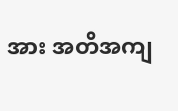အား အတိအကျ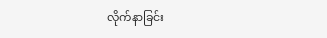လိုက်နာခြင်း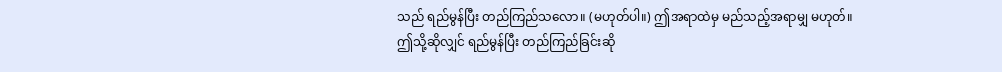သည် ရည်မွန်ပြီး တည်ကြည်သလော။ (မဟုတ်ပါ။) ဤအရာထဲမှ မည်သည့်အရာမျှ မဟုတ်။ ဤသို့ဆိုလျှင် ရည်မွန်ပြီး တည်ကြည်ခြင်းဆို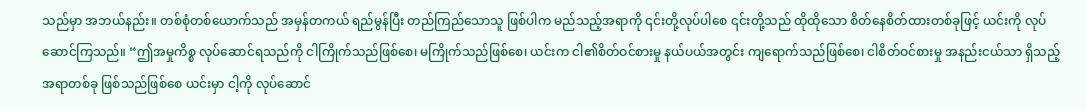သည်မှာ အဘယ်နည်း။ တစ်စုံတစ်ယောက်သည် အမှန်တကယ် ရည်မွန်ပြီး တည်ကြည်သောသူ ဖြစ်ပါက မည်သည့်အရာကို ၎င်းတို့လုပ်ပါစေ ၎င်းတို့သည် ထိုထိုသော စိတ်နေစိတ်ထားတစ်ခုဖြင့် ယင်းကို လုပ်ဆောင်ကြသည်။ “ဤအမှုကိစ္စ လုပ်ဆောင်ရသည်ကို ငါကြိုက်သည်ဖြစ်စေ၊ မကြိုက်သည်ဖြစ်စေ၊ ယင်းက ငါ၏စိတ်ဝင်စားမှု နယ်ပယ်အတွင်း ကျရောက်သည်ဖြစ်စေ၊ ငါစိတ်ဝင်စားမှု အနည်းငယ်သာ ရှိသည့်အရာတစ်ခု ဖြစ်သည်ဖြစ်စေ ယင်းမှာ ငါ့ကို လုပ်ဆောင်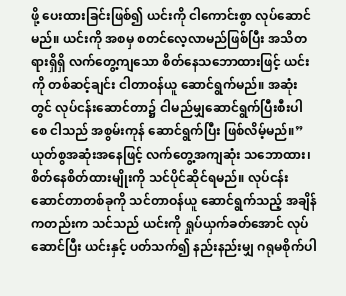ဖို့ ပေးထားခြင်းဖြစ်၍ ယင်းကို ငါကောင်းစွာ လုပ်ဆောင်မည်။ ယင်းကို အစမှ စတင်လေ့လာမည်ဖြစ်ပြီး အသိတရားရှိရှိ လက်တွေ့ကျသော စိတ်နေသဘောထားဖြင့် ယင်းကို တစ်ဆင့်ချင်း ငါတာဝန်ယူ ဆောင်ရွက်မည်။ အဆုံးတွင် လုပ်ငန်းဆောင်တာ၌ ငါမည်မျှဆောင်ရွက်ပြီးစီးပါစေ ငါသည် အစွမ်းကုန် ဆောင်ရွက်ပြီး ဖြစ်လိမ့်မည်။” ယုတ်စွအဆုံးအနေဖြင့် လက်တွေ့အကျဆုံး သဘောထား၊ စိတ်နေစိတ်ထားမျိုးကို သင်ပိုင်ဆိုင်ရမည်။ လုပ်ငန်းဆောင်တာတစ်ခုကို သင်တာဝန်ယူ ဆောင်ရွက်သည့် အချိန်ကတည်းက သင်သည် ယင်းကို ရှုပ်ယှက်ခတ်အောင် လုပ်ဆောင်ပြီး ယင်းနှင့် ပတ်သက်၍ နည်းနည်းမျှ ဂရုမစိုက်ပါ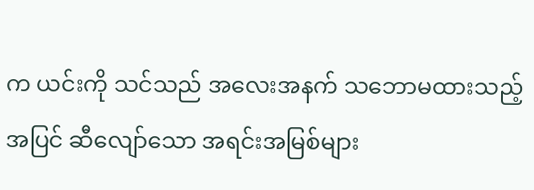က ယင်းကို သင်သည် အလေးအနက် သဘောမထားသည့်အပြင် ဆီလျော်သော အရင်းအမြစ်များ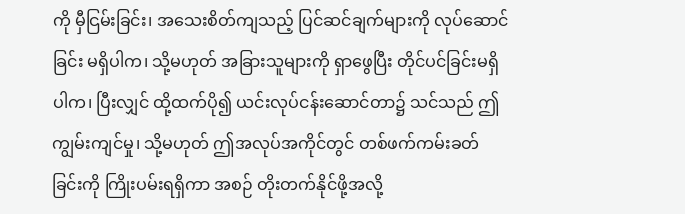ကို မှီငြမ်းခြင်း၊ အသေးစိတ်ကျသည့် ပြင်ဆင်ချက်များကို လုပ်ဆောင်ခြင်း မရှိပါက၊ သို့မဟုတ် အခြားသူများကို ရှာဖွေပြီး တိုင်ပင်ခြင်းမရှိပါက၊ ပြီးလျှင် ထို့ထက်ပို၍ ယင်းလုပ်ငန်းဆောင်တာ၌ သင်သည် ဤကျွမ်းကျင်မှု၊ သို့မဟုတ် ဤအလုပ်အကိုင်တွင် တစ်ဖက်ကမ်းခတ်ခြင်းကို ကြိုးပမ်းရရှိကာ အစဉ် တိုးတက်နိုင်ဖို့အလို့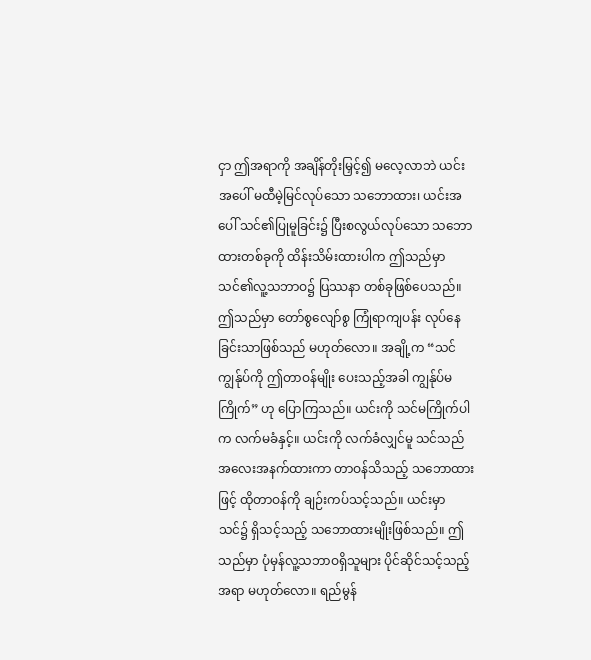ငှာ ဤအရာကို အချိန်တိုးမြှင့်၍ မလေ့လာဘဲ ယင်းအပေါ် မထီမဲ့မြင်လုပ်သော သဘောထား၊ ယင်းအပေါ် သင်၏ပြုမူခြင်း၌ ပြီးစလွယ်လုပ်သော သဘောထားတစ်ခုကို ထိန်းသိမ်းထားပါက ဤသည်မှာ သင်၏လူ့သဘာဝ၌ ပြဿနာ တစ်ခုဖြစ်ပေသည်။ ဤသည်မှာ တော်စွလျော်စွ ကြုံရာကျပန်း လုပ်နေခြင်းသာဖြစ်သည် မဟုတ်လော။ အချို့က “သင်ကျွန်ုပ်ကို ဤတာဝန်မျိုး ပေးသည့်အခါ ကျွန်ုပ်မကြိုက်” ဟု ပြောကြသည်။ ယင်းကို သင်မကြိုက်ပါက လက်မခံနှင့်။ ယင်းကို လက်ခံလျှင်မူ သင်သည် အလေးအနက်ထားကာ တာဝန်သိသည့် သဘောထားဖြင့် ထိုတာဝန်ကို ချဉ်းကပ်သင့်သည်။ ယင်းမှာ သင်၌ ရှိသင့်သည့် သဘောထားမျိုးဖြစ်သည်။ ဤသည်မှာ ပုံမှန်လူ့သဘာဝရှိသူများ ပိုင်ဆိုင်သင့်သည့်အရာ မဟုတ်လော။ ရည်မွန်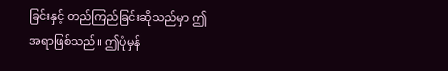ခြင်းနှင့် တည်ကြည်ခြင်းဆိုသည်မှာ ဤအရာဖြစ်သည်။ ဤပုံမှန်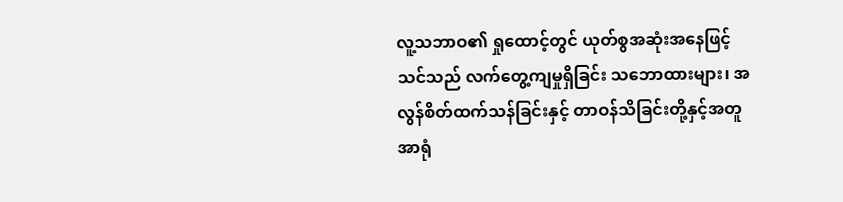လူ့သဘာဝ၏ ရှုထောင့်တွင် ယုတ်စွအဆုံးအနေဖြင့် သင်သည် လက်တွေ့ကျမှုရှိခြင်း သဘောထားများ၊ အလွန်စိတ်ထက်သန်ခြင်းနှင့် တာဝန်သိခြင်းတို့နှင့်အတူ အာရုံ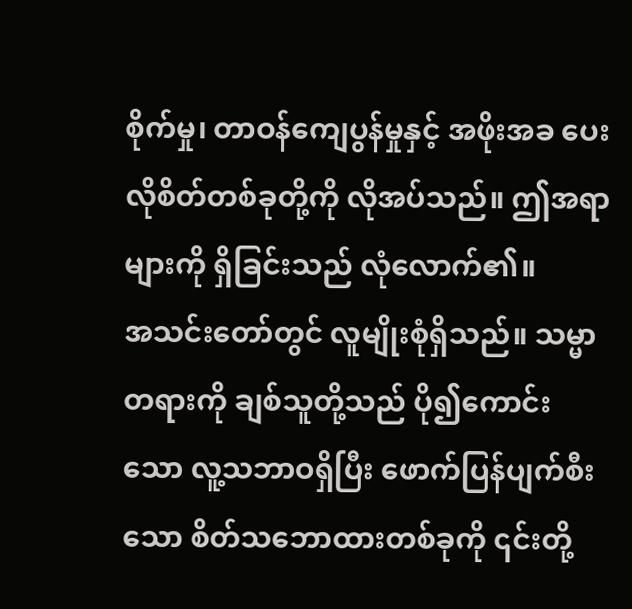စိုက်မှု၊ တာဝန်ကျေပွန်မှုနှင့် အဖိုးအခ ပေးလိုစိတ်တစ်ခုတို့ကို လိုအပ်သည်။ ဤအရာများကို ရှိခြင်းသည် လုံလောက်၏။
အသင်းတော်တွင် လူမျိုးစုံရှိသည်။ သမ္မာတရားကို ချစ်သူတို့သည် ပို၍ကောင်းသော လူ့သဘာဝရှိပြီး ဖောက်ပြန်ပျက်စီးသော စိတ်သဘောထားတစ်ခုကို ၎င်းတို့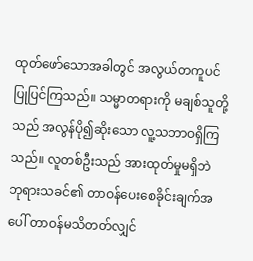ထုတ်ဖော်သောအခါတွင် အလွယ်တကူပင် ပြုပြင်ကြသည်။ သမ္မာတရားကို မချစ်သူတို့သည် အလွန်ပို၍ဆိုးသော လူ့သဘာဝရှိကြသည်။ လူတစ်ဦးသည် အားထုတ်မှုမရှိဘဲ ဘုရားသခင်၏ တာဝန်ပေးစေခိုင်းချက်အပေါ် တာဝန်မသိတတ်လျှင်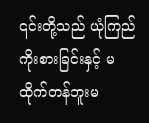၎င်းတို့သည် ယုံကြည်ကိုးစားခြင်းနှင့် မထိုက်တန်ဘူးမ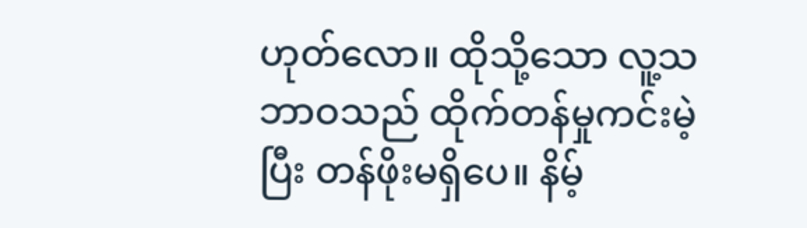ဟုတ်လော။ ထိုသို့သော လူ့သဘာဝသည် ထိုက်တန်မှုကင်းမဲ့ပြီး တန်ဖိုးမရှိပေ။ နိမ့်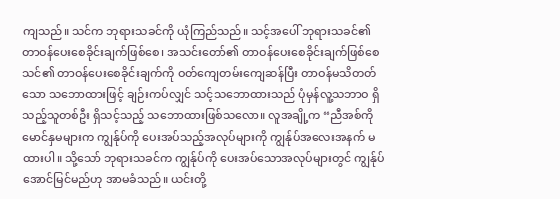ကျသည်။ သင်က ဘုရားသခင်ကို ယုံကြည်သည်။ သင့်အပေါ် ဘုရားသခင်၏ တာဝန်ပေးစေခိုင်းချက်ဖြစ်စေ၊ အသင်းတော်၏ တာဝန်ပေးစေခိုင်းချက်ဖြစ်စေ သင်၏ တာဝန်ပေးစေခိုင်းချက်ကို ဝတ်ကျေတမ်းကျေဆန်ပြီး တာဝန်မသိတတ်သော သဘောထားဖြင့် ချဉ်းကပ်လျှင် သင့်သဘောထားသည် ပုံမှန်လူ့သဘာဝ ရှိသည့်သူတစ်ဦး ရှိသင့်သည့် သဘောထားဖြစ်သလော။ လူအချို့က “ညီအစ်ကိုမောင်နှမများက ကျွန်ုပ်ကို ပေးအပ်သည့်အလုပ်များကို ကျွန်ုပ်အလေးအနက် မထားပါ။ သို့သော် ဘုရားသခင်က ကျွန်ုပ်ကို ပေးအပ်သောအလုပ်များတွင် ကျွန်ုပ် အောင်မြင်မည်ဟု အာမခံသည်။ ယင်းတို့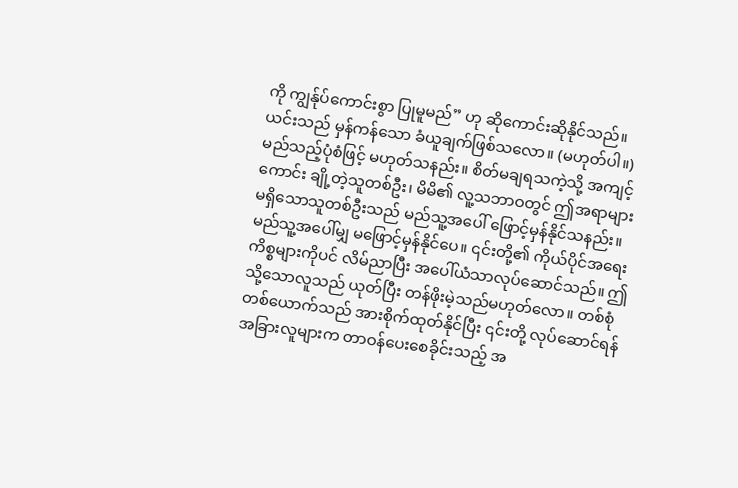ကို ကျွန်ုပ်ကောင်းစွာ ပြုမူမည်” ဟု ဆိုကောင်းဆိုနိုင်သည်။ ယင်းသည် မှန်ကန်သော ခံယူချက်ဖြစ်သလော။ (မဟုတ်ပါ။) မည်သည့်ပုံစံဖြင့် မဟုတ်သနည်း။ စိတ်မချရသကဲ့သို့ အကျင့်ကောင်း ချို့တဲ့သူတစ်ဦး၊ မိမိ၏ လူ့သဘာဝတွင် ဤအရာများ မရှိသောသူတစ်ဦးသည် မည်သူ့အပေါ် ဖြောင့်မှန်နိုင်သနည်း။ မည်သူ့အပေါ်မျှ မဖြောင့်မှန်နိုင်ပေ။ ၎င်းတို့၏ ကိုယ်ပိုင်အရေးကိစ္စများကိုပင် လိမ်ညာပြီး အပေါ်ယံသာလုပ်ဆောင်သည်။ ဤသို့သောလူသည် ယုတ်ပြီး တန်ဖိုးမဲ့သည်မဟုတ်လော။ တစ်စုံတစ်ယောက်သည် အားစိုက်ထုတ်နိုင်ပြီး ၎င်းတို့ လုပ်ဆောင်ရန် အခြားလူများက တာဝန်ပေးစေခိုင်းသည့် အ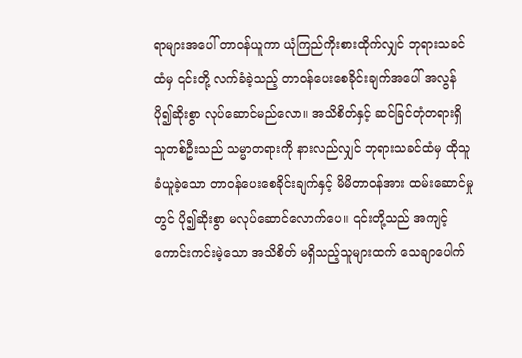ရာများအပေါ် တာဝန်ယူကာ ယုံကြည်ကိုးစားထိုက်လျှင် ဘုရားသခင်ထံမှ ၎င်းတို့ လက်ခံခဲ့သည့် တာဝန်ပေးစေခိုင်းချက်အပေါ် အလွန်ပို၍ဆိုးစွာ လုပ်ဆောင်မည်လော။ အသိစိတ်နှင့် ဆင်ခြင်တုံတရားရှိသူတစ်ဦးသည် သမ္မာတရားကို နားလည်လျှင် ဘုရားသခင်ထံမှ ထိုသူခံယူခဲ့သော တာဝန်ပေးစေခိုင်းချက်နှင့် မိမိတာဝန်အား ထမ်းဆောင်မှုတွင် ပို၍ဆိုးစွာ မလုပ်ဆောင်လောက်ပေ။ ၎င်းတို့သည် အကျင့်ကောင်းကင်းမဲ့သော အသိစိတ် မရှိသည့်သူများထက် သေချာပေါက်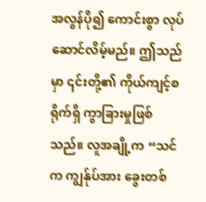အလွန်ပို၍ ကောင်းစွာ လုပ်ဆောင်လိမ့်မည်။ ဤသည်မှာ ၎င်းတို့၏ ကိုယ်ကျင့်စရိုက်ရှိ ကွာခြားမှုဖြစ်သည်။ လူအချို့က “သင်က ကျွန်ုပ်အား ခွေးတစ်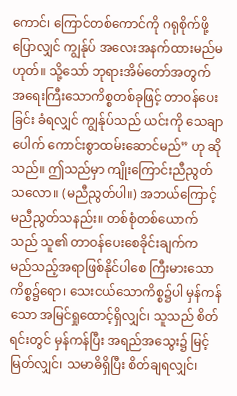ကောင်၊ ကြောင်တစ်ကောင်ကို ဂရုစိုက်ဖို့ပြောလျှင် ကျွန်ုပ် အလေးအနက်ထားမည်မဟုတ်။ သို့သော် ဘုရားအိမ်တော်အတွက် အရေးကြီးသောကိစ္စတစ်ခုဖြင့် တာဝန်ပေးခြင်း ခံရလျှင် ကျွန်ုပ်သည် ယင်းကို သေချာပေါက် ကောင်းစွာထမ်းဆောင်မည်” ဟု ဆိုသည်။ ဤသည်မှာ ကျိုးကြောင်းညီညွတ်သလော။ (မညီညွတ်ပါ။) အဘယ်ကြောင့် မညီညွတ်သနည်း။ တစ်စုံတစ်ယောက်သည် သူ၏ တာဝန်ပေးစေခိုင်းချက်က မည်သည့်အရာဖြစ်နိုင်ပါစေ ကြီးမားသောကိစ္စ၌ရော၊ သေးငယ်သောကိစ္စ၌ပါ မှန်ကန်သော အမြင်ရှုထောင့်ရှိလျှင်၊ သူသည် စိတ်ရင်းတွင် မှန်ကန်ပြီး အရည်အသွေး၌ မြင့်မြတ်လျှင်၊ သမာဓိရှိပြီး စိတ်ချရလျှင်၊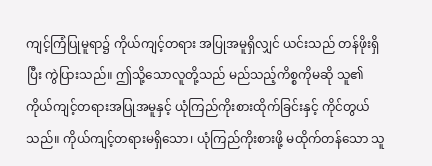ကျင့်ကြံပြုမူရာ၌ ကိုယ်ကျင့်တရား အပြုအမူရှိလျှင် ယင်းသည် တန်ဖိုးရှိပြီး ကွဲပြားသည်။ ဤသို့သောလူတို့သည် မည်သည့်ကိစ္စကိုမဆို သူ၏ ကိုယ်ကျင့်တရားအပြုအမူနှင့် ယုံကြည်ကိုးစားထိုက်ခြင်းနှင့် ကိုင်တွယ်သည်။ ကိုယ်ကျင့်တရားမရှိသော၊ ယုံကြည်ကိုးစားဖို့ မထိုက်တန်သော သူ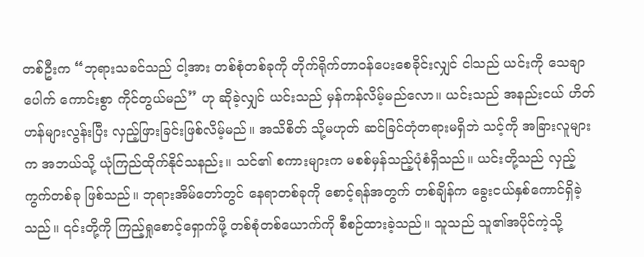တစ်ဦးက “ဘုရားသခင်သည် ငါ့အား တစ်စုံတစ်ခုကို တိုက်ရိုက်တာဝန်ပေးစေခိုင်းလျှင် ငါသည် ယင်းကို သေချာပေါက် ကောင်းစွာ ကိုင်တွယ်မည်” ဟု ဆိုခဲ့လျှင် ယင်းသည် မှန်ကန်လိမ့်မည်လော။ ယင်းသည် အနည်းငယ် ဟိတ်ဟန်များလွန်းပြီး လှည့်ဖြားခြင်းဖြစ်လိမ့်မည်။ အသိစိတ် သို့မဟုတ် ဆင်ခြင်တုံတရားမရှိဘဲ သင့်ကို အခြားလူများက အဘယ်သို့ ယုံကြည်ထိုက်နိုင်သနည်း။ သင်၏ စကားများက မစစ်မှန်သည့်ပုံစံရှိသည်။ ယင်းတို့သည် လှည့်ကွက်တစ်ခု ဖြစ်သည်။ ဘုရားအိမ်တော်တွင် နေရာတစ်ခုကို စောင့်ရန်အတွက် တစ်ချိန်က ခွေးငယ်နှစ်ကောင်ရှိခဲ့သည်။ ၎င်းတို့ကို ကြည့်ရှုစောင့်ရှောက်ဖို့ တစ်စုံတစ်ယောက်ကို စီစဉ်ထားခဲ့သည်။ သူသည် သူ၏အပိုင်ကဲ့သို့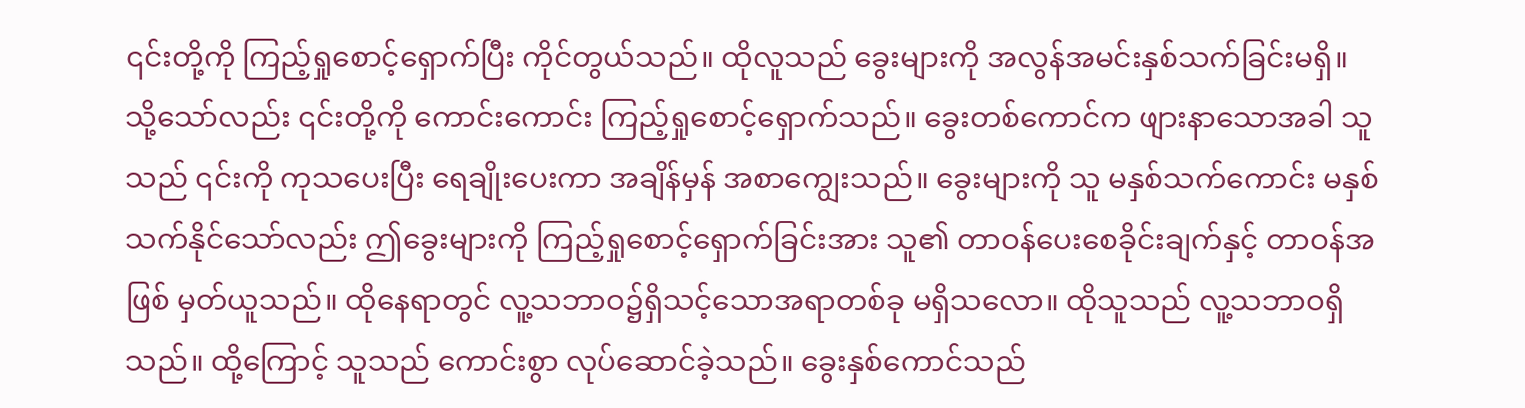၎င်းတို့ကို ကြည့်ရှုစောင့်ရှောက်ပြီး ကိုင်တွယ်သည်။ ထိုလူသည် ခွေးများကို အလွန်အမင်းနှစ်သက်ခြင်းမရှိ။ သို့သော်လည်း ၎င်းတို့ကို ကောင်းကောင်း ကြည့်ရှုစောင့်ရှောက်သည်။ ခွေးတစ်ကောင်က ဖျားနာသောအခါ သူသည် ၎င်းကို ကုသပေးပြီး ရေချိုးပေးကာ အချိန်မှန် အစာကျွေးသည်။ ခွေးများကို သူ မနှစ်သက်ကောင်း မနှစ်သက်နိုင်သော်လည်း ဤခွေးများကို ကြည့်ရှုစောင့်ရှောက်ခြင်းအား သူ၏ တာဝန်ပေးစေခိုင်းချက်နှင့် တာဝန်အဖြစ် မှတ်ယူသည်။ ထိုနေရာတွင် လူ့သဘာဝ၌ရှိသင့်သောအရာတစ်ခု မရှိသလော။ ထိုသူသည် လူ့သဘာဝရှိသည်။ ထို့ကြောင့် သူသည် ကောင်းစွာ လုပ်ဆောင်ခဲ့သည်။ ခွေးနှစ်ကောင်သည်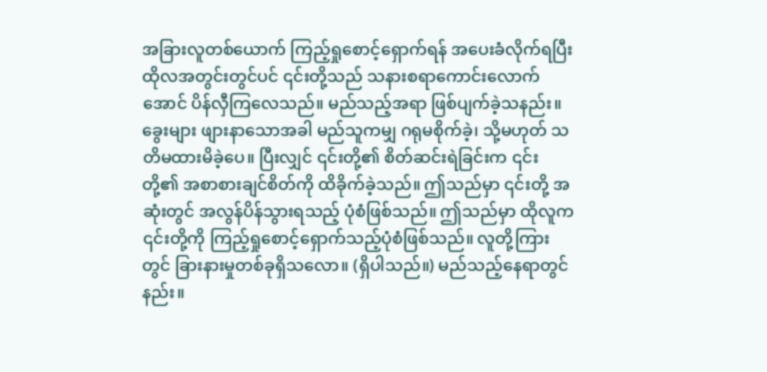အခြားလူတစ်ယောက် ကြည့်ရှုစောင့်ရှောက်ရန် အပေးခံလိုက်ရပြီး ထိုလအတွင်းတွင်ပင် ၎င်းတို့သည် သနားစရာကောင်းလောက်အောင် ပိန်လှီကြလေသည်။ မည်သည့်အရာ ဖြစ်ပျက်ခဲ့သနည်း။ ခွေးများ ဖျားနာသောအခါ မည်သူကမျှ ဂရုမစိုက်ခဲ့၊ သို့မဟုတ် သတိမထားမိခဲ့ပေ။ ပြီးလျှင် ၎င်းတို့၏ စိတ်ဆင်းရဲခြင်းက ၎င်းတို့၏ အစာစားချင်စိတ်ကို ထိခိုက်ခဲ့သည်။ ဤသည်မှာ ၎င်းတို့ အဆုံးတွင် အလွန်ပိန်သွားရသည့် ပုံစံဖြစ်သည်။ ဤသည်မှာ ထိုလူက ၎င်းတို့ကို ကြည့်ရှုစောင့်ရှောက်သည့်ပုံစံဖြစ်သည်။ လူတို့ကြားတွင် ခြားနားမှုတစ်ခုရှိသလော။ (ရှိပါသည်။) မည်သည့်နေရာတွင်နည်း။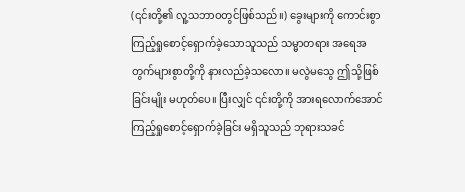(၎င်းတို့၏ လူ့သဘာဝတွင်ဖြစ်သည်။) ခွေးများကို ကောင်းစွာ ကြည့်ရှုစောင့်ရှောက်ခဲ့သောသူသည် သမ္မာတရား အရေအတွက်များစွာတို့ကို နားလည်ခဲ့သလော။ မလွဲမသွေ ဤသို့ဖြစ်ခြင်းမျိုး မဟုတ်ပေ။ ပြီးလျှင် ၎င်းတို့ကို အားရလောက်အောင် ကြည့်ရှုစောင့်ရှောက်ခဲ့ခြင်း မရှိသူသည် ဘုရားသခင်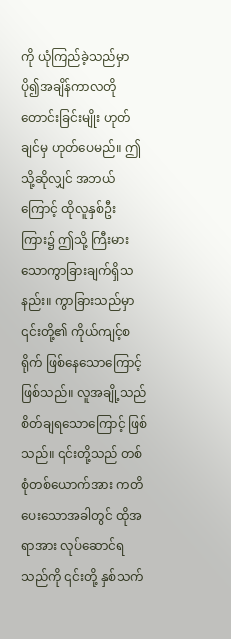ကို ယုံကြည်ခဲ့သည်မှာ ပို၍အချိန်ကာလတိုတောင်းခြင်းမျိုး ဟုတ်ချင်မှ ဟုတ်ပေမည်။ ဤသို့ဆိုလျှင် အဘယ်ကြောင့် ထိုလူနှစ်ဦးကြား၌ ဤသို့ ကြီးမားသောကွာခြားချက်ရှိသနည်း။ ကွာခြားသည်မှာ ၎င်းတို့၏ ကိုယ်ကျင့်စရိုက် ဖြစ်နေသောကြောင့် ဖြစ်သည်။ လူအချို့သည် စိတ်ချရသောကြောင့် ဖြစ်သည်။ ၎င်းတို့သည် တစ်စုံတစ်ယောက်အား ကတိပေးသောအခါတွင် ထိုအရာအား လုပ်ဆောင်ရသည်ကို ၎င်းတို့ နှစ်သက်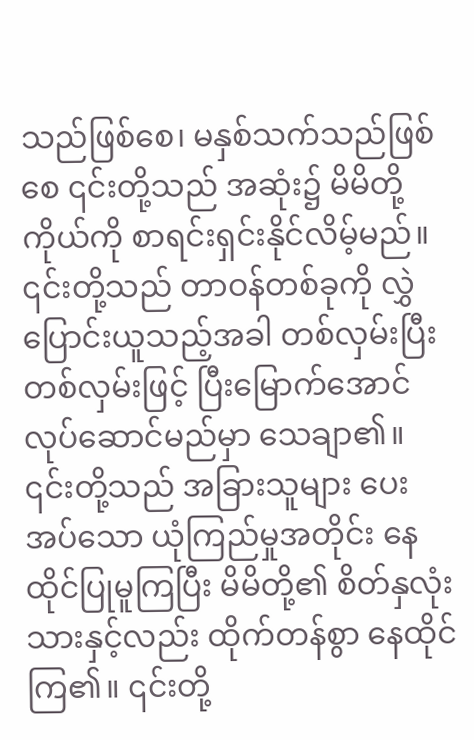သည်ဖြစ်စေ၊ မနှစ်သက်သည်ဖြစ်စေ ၎င်းတို့သည် အဆုံး၌ မိမိတို့ကိုယ်ကို စာရင်းရှင်းနိုင်လိမ့်မည်။ ၎င်းတို့သည် တာဝန်တစ်ခုကို လွှဲပြောင်းယူသည့်အခါ တစ်လှမ်းပြီးတစ်လှမ်းဖြင့် ပြီးမြောက်အောင် လုပ်ဆောင်မည်မှာ သေချာ၏။ ၎င်းတို့သည် အခြားသူများ ပေးအပ်သော ယုံကြည်မှုအတိုင်း နေထိုင်ပြုမူကြပြီး မိမိတို့၏ စိတ်နှလုံးသားနှင့်လည်း ထိုက်တန်စွာ နေထိုင်ကြ၏။ ၎င်းတို့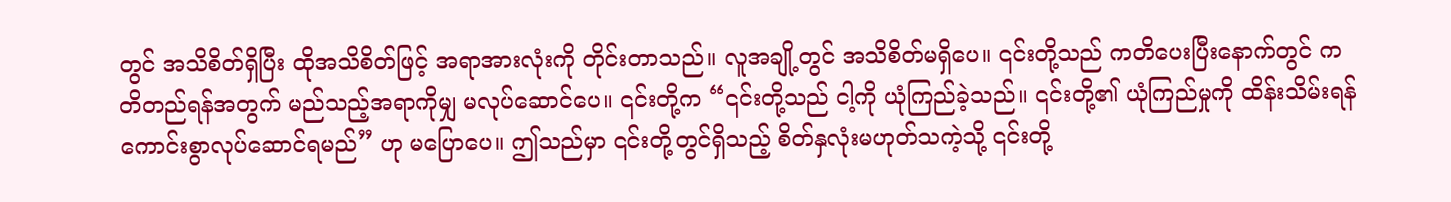တွင် အသိစိတ်ရှိပြီး ထိုအသိစိတ်ဖြင့် အရာအားလုံးကို တိုင်းတာသည်။ လူအချို့တွင် အသိစိတ်မရှိပေ။ ၎င်းတို့သည် ကတိပေးပြီးနောက်တွင် ကတိတည်ရန်အတွက် မည်သည့်အရာကိုမျှ မလုပ်ဆောင်ပေ။ ၎င်းတို့က “၎င်းတို့သည် ငါ့ကို ယုံကြည်ခဲ့သည်။ ၎င်းတို့၏ ယုံကြည်မှုကို ထိန်းသိမ်းရန် ကောင်းစွာလုပ်ဆောင်ရမည်” ဟု မပြောပေ။ ဤသည်မှာ ၎င်းတို့တွင်ရှိသည့် စိတ်နှလုံးမဟုတ်သကဲ့သို့ ၎င်းတို့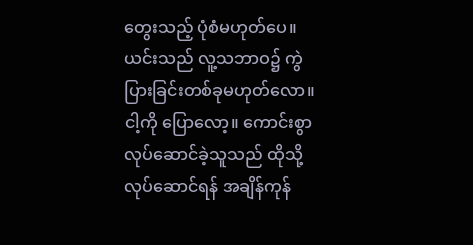တွေးသည့် ပုံစံမဟုတ်ပေ။ ယင်းသည် လူ့သဘာဝ၌ ကွဲပြားခြင်းတစ်ခုမဟုတ်လော။ ငါ့ကို ပြောလော့။ ကောင်းစွာလုပ်ဆောင်ခဲ့သူသည် ထိုသို့လုပ်ဆောင်ရန် အချိန်ကုန်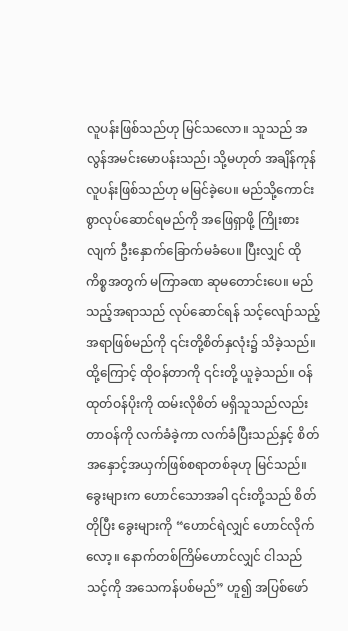လူပန်းဖြစ်သည်ဟု မြင်သလော။ သူသည် အလွန်အမင်းမောပန်းသည်၊ သို့မဟုတ် အချိန်ကုန် လူပန်းဖြစ်သည်ဟု မမြင်ခဲ့ပေ။ မည်သို့ကောင်းစွာလုပ်ဆောင်ရမည်ကို အဖြေရှာဖို့ ကြိုးစားလျက် ဦးနှောက်ခြောက်မခံပေ။ ပြီးလျှင် ထိုကိစ္စအတွက် မကြာခဏ ဆုမတောင်းပေ။ မည်သည့်အရာသည် လုပ်ဆောင်ရန် သင့်လျော်သည့်အရာဖြစ်မည်ကို ၎င်းတို့စိတ်နှလုံး၌ သိခဲ့သည်။ ထို့ကြောင့် ထိုဝန်တာကို ၎င်းတို့ ယူခဲ့သည်။ ဝန်ထုတ်ဝန်ပိုးကို ထမ်းလိုစိတ် မရှိသူသည်လည်း တာဝန်ကို လက်ခံခဲ့ကာ လက်ခံပြီးသည်နှင့် စိတ်အနှောင့်အယှက်ဖြစ်စရာတစ်ခုဟု မြင်သည်။ ခွေးများက ဟောင်သောအခါ ၎င်းတို့သည် စိတ်တိုပြီး ခွေးများကို “ဟောင်ရဲလျှင် ဟောင်လိုက်လော့။ နောက်တစ်ကြိမ်ဟောင်လျှင် ငါသည် သင့်ကို အသေကန်ပစ်မည်” ဟူ၍ အပြစ်ဖော်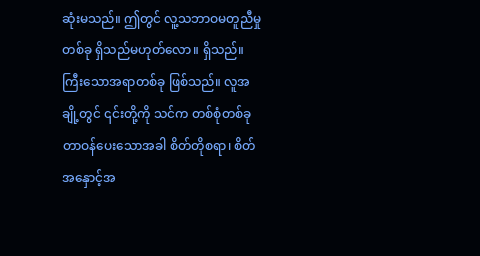ဆုံးမသည်။ ဤတွင် လူ့သဘာဝမတူညီမှုတစ်ခု ရှိသည်မဟုတ်လော။ ရှိသည်။ ကြီးသောအရာတစ်ခု ဖြစ်သည်။ လူအချို့တွင် ၎င်းတို့ကို သင်က တစ်စုံတစ်ခု တာဝန်ပေးသောအခါ စိတ်တိုစရာ၊ စိတ်အနှောင့်အ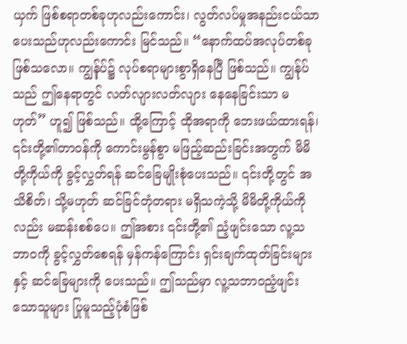ယှက် ဖြစ်စရာတစ်ခုဟုလည်းကောင်း၊ လွတ်လပ်မှုအနည်းငယ်သာ ပေးသည်ဟုလည်းကောင်း မြင်သည်။ “နောက်ထပ်အလုပ်တစ်ခုဖြစ်သလော။ ကျွန်ုပ်၌ လုပ်စရာများစွာရှိနေပြီ ဖြစ်သည်။ ကျွန်ုပ်သည် ဤနေရာတွင် လတ်လျားလတ်လျား နေနေခြင်းသာ မဟုတ်” ဟူ၍ ဖြစ်သည်။ ထို့ကြောင့် ထိုအရာကို ဘေးဖယ်ထားရန်၊ ၎င်းတို့၏တာဝန်ကို ကောင်းမွန်စွာ မဖြည့်ဆည်းခြင်းအတွက် မိမိတို့ကိုယ်ကို ခွင့်လွှတ်ရန် ဆင်ခြေမျိုးစုံပေးသည်။ ၎င်းတို့တွင် အသိစိတ်၊ သို့မဟုတ် ဆင်ခြင်တုံတရား မရှိသကဲ့သို့ မိမိတို့ကိုယ်ကိုလည်း မဆန်းစစ်ပေ။ ဤအစား ၎င်းတို့၏ ညံ့ဖျင်းသော လူ့သဘာဝကို ခွင့်လွှတ်စေရန် မှန်ကန်ကြောင်း ရှင်းချက်ထုတ်ခြင်းများနှင့် ဆင်ခြေများကို ပေးသည်။ ဤသည်မှာ လူ့သဘာဝညံ့ဖျင်းသောသူများ ပြုမူသည့်ပုံစံဖြစ်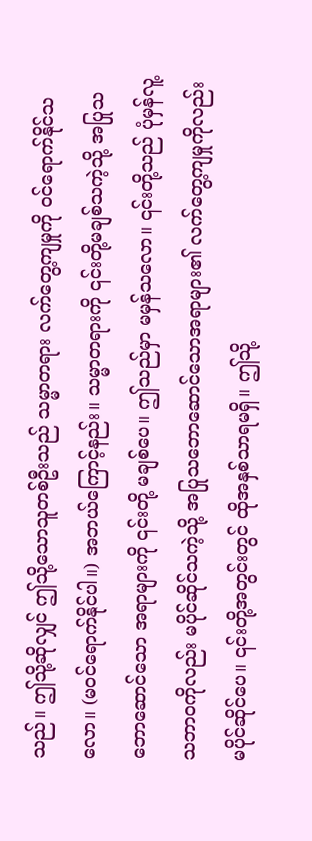သည်။ ဤသို့ဆိုလျှင် ဤသို့သောသူတစ်ဦးသည် သမ္မာတရား လက်တွေ့ကျမှုကို ဝင်ရောက်နိုင်သလော။ (မဝင်ရောက်နိုင်ပါ။) အဘယ်ကြောင့်နည်း။ သမ္မာတရားကို ၎င်းတို့မချစ်သကဲ့သို့ အပြုသဘောဆောင်သော အရာများကို ၎င်းတို့ မချစ်ပေ။ ဤသည်မှာ မမှန်သလော။ ၎င်းတို့သည် ပုံမှန်လူ့သဘာဝကိုလည်း မပိုင်ဆိုင်သကဲ့သို့ အပြုသဘောဆောင်သောအရာများ၏ လက်တွေ့ကျမှုကိုလည်း မပိုင်ဆိုင်ပေ။ ၎င်းတို့အတွင်းတွင် ထိုအနှစ်သာရမရှိ။ ဤသို့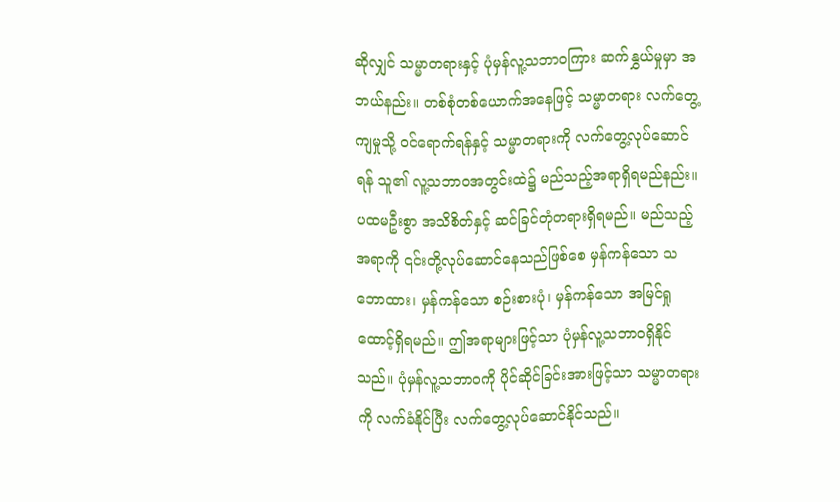ဆိုလျှင် သမ္မာတရားနှင့် ပုံမှန်လူ့သဘာဝကြား ဆက်နွှယ်မှုမှာ အဘယ်နည်း။ တစ်စုံတစ်ယောက်အနေဖြင့် သမ္မာတရား လက်တွေ့ကျမှုသို့ ဝင်ရောက်ရန်နှင့် သမ္မာတရားကို လက်တွေ့လုပ်ဆောင်ရန် သူ၏ လူ့သဘာဝအတွင်းထဲ၌ မည်သည့်အရာရှိရမည်နည်း။ ပထမဦးစွာ အသိစိတ်နှင့် ဆင်ခြင်တုံတရားရှိရမည်။ မည်သည့်အရာကို ၎င်းတို့လုပ်ဆောင်နေသည်ဖြစ်စေ မှန်ကန်သော သဘောထား၊ မှန်ကန်သော စဉ်းစားပုံ၊ မှန်ကန်သော အမြင်ရှုထောင့်ရှိရမည်။ ဤအရာများဖြင့်သာ ပုံမှန်လူ့သဘာဝရှိနိုင်သည်။ ပုံမှန်လူ့သဘာဝကို ပိုင်ဆိုင်ခြင်းအားဖြင့်သာ သမ္မာတရားကို လက်ခံနိုင်ပြီး လက်တွေ့လုပ်ဆောင်နိုင်သည်။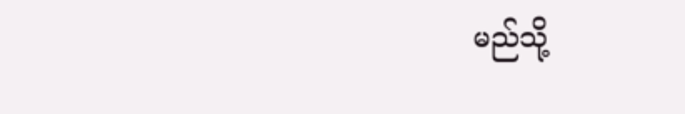မည်သို့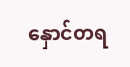နှောင်တရ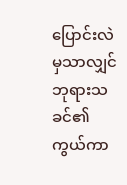ပြောင်းလဲ မှသာလျှင် ဘုရားသခင်၏ ကွယ်ကာ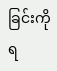ခြင်းကို ရ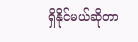ရှိနိုင်မယ်ဆိုတာ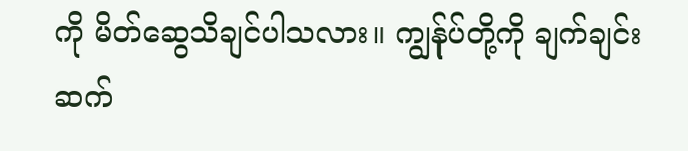ကို မိတ်ဆွေသိချင်ပါသလား။ ကျွန်ုပ်တို့ကို ချက်ချင်းဆက်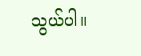သွယ်ပါ။